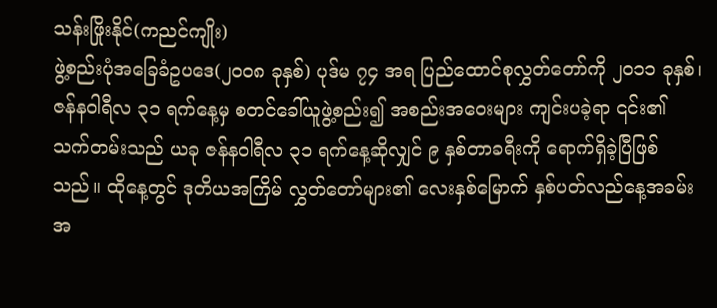သန်းဖြိုးနိုင်(ကညင်ကျိုး)
ဖွဲ့စည်းပုံအခြေခံဥပဒေ(၂၀၀၈ ခုနှစ်) ပုဒ်မ ၇၄ အရ ပြည်ထောင်စုလွှတ်တော်ကို ၂၀၁၁ ခုနှစ်၊ ဇန်နဝါရီလ ၃၁ ရက်နေ့မှ စတင်ခေါ်ယူဖွဲ့စည်း၍ အစည်းအဝေးများ ကျင်းပခဲ့ရာ ၎င်း၏ သက်တမ်းသည် ယခု ဇန်နဝါရီလ ၃၁ ရက်နေ့ဆိုလျှင် ၉ နှစ်တာခရီးကို ရောက်ရှိခဲ့ပြီဖြစ်သည်။ ထိုနေ့တွင် ဒုတိယအကြိမ် လွှတ်တော်များ၏ လေးနှစ်မြောက် နှစ်ပတ်လည်နေ့အခမ်းအ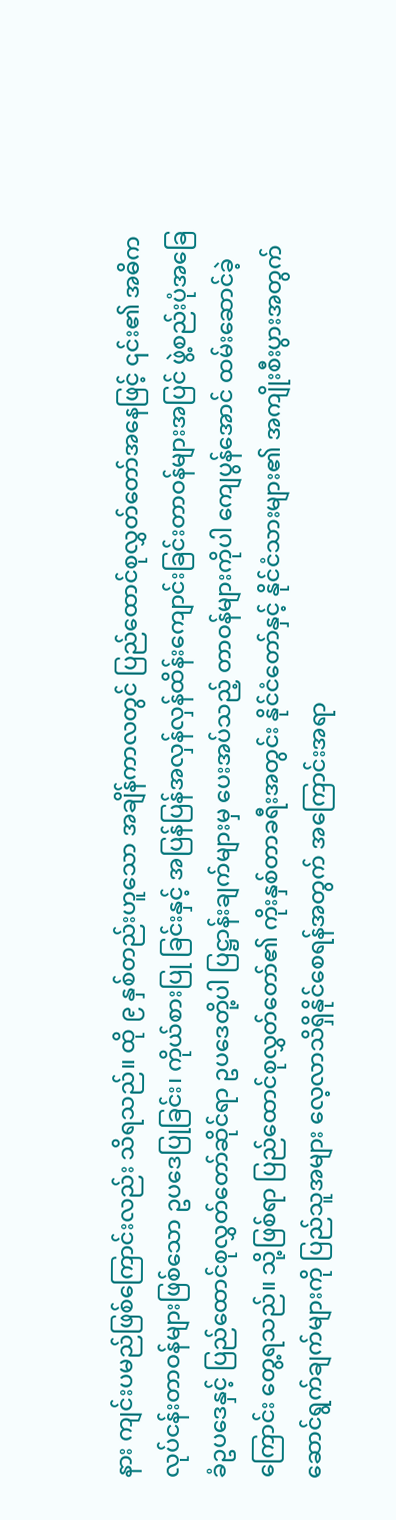နား ကျင်းပမည်ဖြစ်ကြောင်းလည်း သိရသည်။ ထို ၉ နှစ်တည်းဟူသော အချိန်ကာလတွင် ပြည်ထောင်စုလွှတ်တော်အနေဖြင့် ၎င်း၏ အဓိကလုပ်ငန်းတာဝန်များဖြစ်သော ဥပဒေပြုခြင်း၊ ကိုယ်စားပြု ခြင်းနှင့် အပြန်ပြန်အလှန်လှန်ထိန်းကျောင်းခြင်းတာဝန်များအပြင် ဖွဲ့စည်းပုံအခြေခံဥပဒေနှင့် ပြည်ထောင်စုလွှတ်တော်ဆိုင်ရာ ဥပဒေတို့ပါ ပြဋ္ဌာန်းချက်များမှ ပေးအပ်သည့် တာဝန်များကိုပါ ကျေပွန်အောင် ထမ်းဆောင်ခဲ့ကြောင်း တွေ့ရသည်။ သို့ဖြစ်ရာ ပြည်ထောင်စုလွှတ်တော်၏ ကိုးနှစ်တာခရီးအတွင်း နိုင်ငံတော်နှင့် နိုင်ငံသားများ၏ အကျိုးစီးပွားအတွက် ဆောင်ရွက်ချက်များကို ပြည်သူအများ လေ့လာသိရှိနိုင်စေရန်အတွက် အကြောင်းအရာ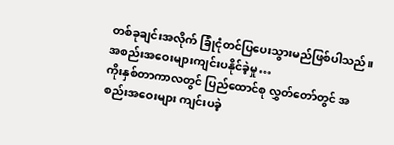တစ်ခုချင်းအလိုက် ခြုံငုံတင်ပြပေးသွားမည်ဖြစ်ပါသည်။
အစည်းအဝေးများကျင်းပနိုင်ခဲ့မှု…
ကိုးနှစ်တာကာလတွင် ပြည်ထောင်စု လွှတ်တော်တွင် အစည်းအဝေးများ ကျင်းပခဲ့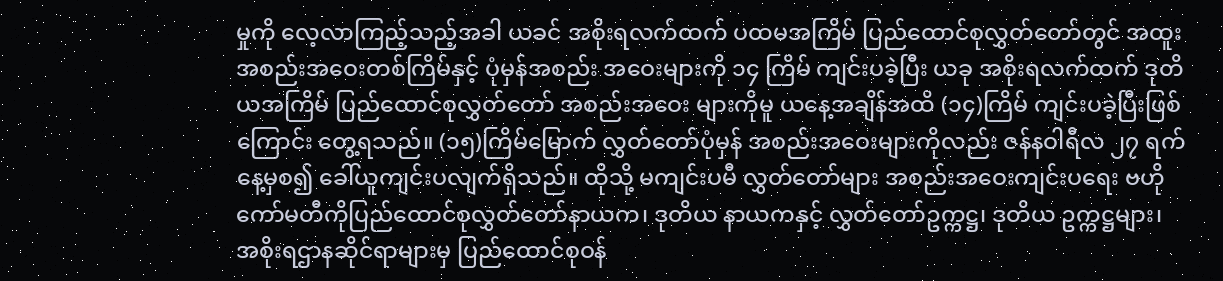မှုကို လေ့လာကြည့်သည့်အခါ ယခင် အစိုးရလက်ထက် ပထမအကြိမ် ပြည်ထောင်စုလွှတ်တော်တွင် အထူးအစည်းအဝေးတစ်ကြိမ်နှင့် ပုံမှန်အစည်း အဝေးများကို ၁၄ ကြိမ် ကျင်းပခဲ့ပြီး ယခု အစိုးရလက်ထက် ဒုတိယအကြိမ် ပြည်ထောင်စုလွှတ်တော် အစည်းအဝေး များကိုမူ ယနေ့အချိန်အထိ (၁၄)ကြိမ် ကျင်းပခဲ့ပြီးဖြစ်ကြောင်း တွေ့ရသည်။ (၁၅)ကြိမ်မြောက် လွှတ်တော်ပုံမှန် အစည်းအဝေးများကိုလည်း ဇန်နဝါရီလ ၂၇ ရက်နေ့မှစ၍ ခေါ်ယူကျင်းပလျက်ရှိသည်။ ထိုသို့ မကျင်းပမီ လွှတ်တော်များ အစည်းအဝေးကျင်းပရေး ဗဟိုကော်မတီကိုပြည်ထောင်စုလွှတ်တော်နာယက၊ ဒုတိယ နာယကနှင့် လွှတ်တော်ဥက္ကဋ္ဌ၊ ဒုတိယ ဥက္ကဋ္ဌများ၊ အစိုးရဌာနဆိုင်ရာများမှ ပြည်ထောင်စုဝန်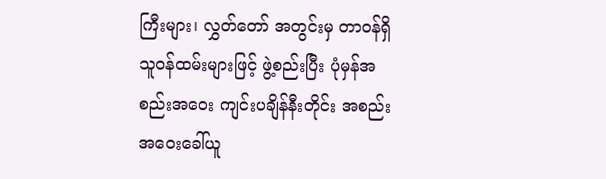ကြီးများ၊ လွှတ်တော် အတွင်းမှ တာဝန်ရှိသူဝန်ထမ်းများဖြင့် ဖွဲ့စည်းပြီး ပုံမှန်အစည်းအဝေး ကျင်းပချိန်နီးတိုင်း အစည်းအဝေးခေါ်ယူ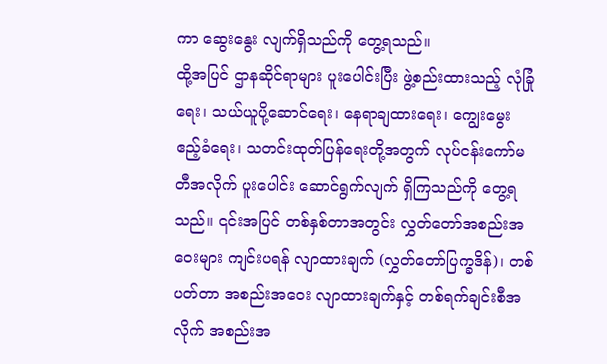ကာ ဆွေးနွေး လျက်ရှိသည်ကို တွေ့ရသည်။
ထို့အပြင် ဌာနဆိုင်ရာများ ပူးပေါင်းပြီး ဖွဲ့စည်းထားသည့် လုံခြုံရေး၊ သယ်ယူပို့ဆောင်ရေး၊ နေရာချထားရေး၊ ကျွေးမွေး ဧည့်ခံရေး၊ သတင်းထုတ်ပြန်ရေးတို့အတွက် လုပ်ငန်းကော်မတီအလိုက် ပူးပေါင်း ဆောင်ရွက်လျက် ရှိကြသည်ကို တွေ့ရသည်။ ၎င်းအပြင် တစ်နှစ်တာအတွင်း လွှတ်တော်အစည်းအဝေးများ ကျင်းပရန် လျာထားချက် (လွှတ်တော်ပြက္ခဒိန်)၊ တစ်ပတ်တာ အစည်းအဝေး လျာထားချက်နှင့် တစ်ရက်ချင်းစီအလိုက် အစည်းအ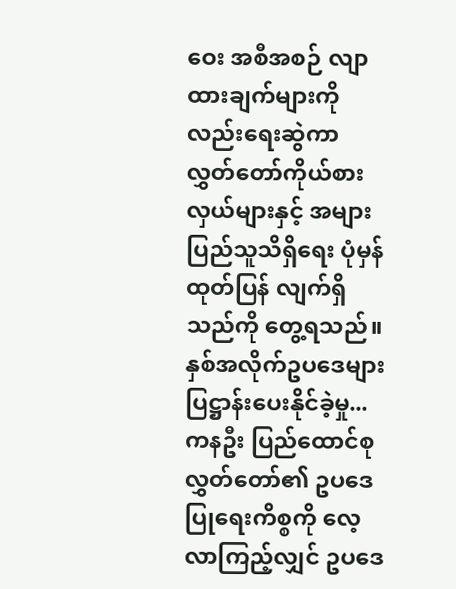ဝေး အစီအစဉ် လျာထားချက်များကိုလည်းရေးဆွဲကာ လွှတ်တော်ကိုယ်စားလှယ်များနှင့် အများပြည်သူသိရှိရေး ပုံမှန်ထုတ်ပြန် လျက်ရှိသည်ကို တွေ့ရသည်။
နှစ်အလိုက်ဥပဒေများ ပြဋ္ဌာန်းပေးနိုင်ခဲ့မှု...
ကနဦး ပြည်ထောင်စုလွှတ်တော်၏ ဥပဒေပြုရေးကိစ္စကို လေ့လာကြည့်လျှင် ဥပဒေ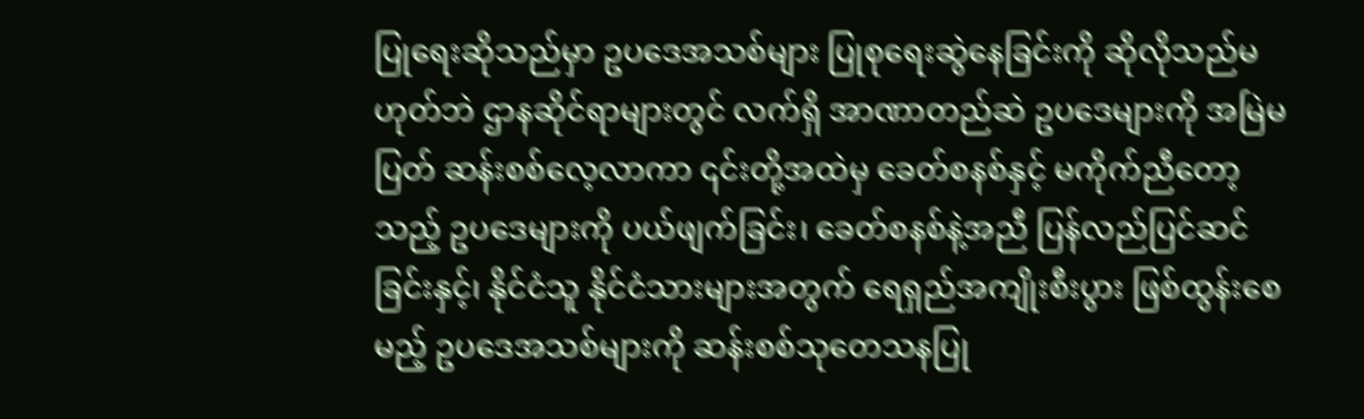ပြုရေးဆိုသည်မှာ ဥပဒေအသစ်များ ပြုစုရေးဆွဲနေခြင်းကို ဆိုလိုသည်မဟုတ်ဘဲ ဌာနဆိုင်ရာများတွင် လက်ရှိ အာဏာတည်ဆဲ ဥပဒေများကို အမြဲမပြတ် ဆန်းစစ်လေ့လာကာ ၎င်းတို့အထဲမှ ခေတ်စနစ်နှင့် မကိုက်ညီတော့သည့် ဥပဒေများကို ပယ်ဖျက်ခြင်း၊ ခေတ်စနစ်နဲ့အညီ ပြန်လည်ပြင်ဆင်ခြင်းနှင့်၊ နိုင်ငံသူ နိုင်ငံသားများအတွက် ရေရှည်အကျိုးစီးပွား ဖြစ်ထွန်းစေမည့် ဥပဒေအသစ်များကို ဆန်းစစ်သုတေသနပြု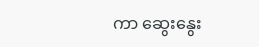ကာ ဆွေးနွေး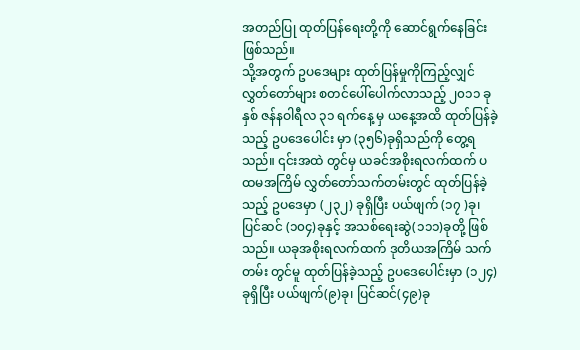အတည်ပြု ထုတ်ပြန်ရေးတို့ကို ဆောင်ရွက်နေခြင်း ဖြစ်သည်။
သို့အတွက် ဥပဒေများ ထုတ်ပြန်မှုကိုကြည့်လျှင် လွှတ်တော်များ စတင်ပေါ်ပေါက်လာသည့် ၂၀၁၁ ခုနှစ် ဇန်နဝါရီလ ၃၁ ရက်နေ့ မှ ယနေ့အထိ ထုတ်ပြန်ခဲ့သည့် ဥပဒေပေါင်း မှာ (၃၅၆)ခုရှိသည်ကို တွေ့ရသည်။ ၎င်းအထဲ တွင်မှ ယခင်အစိုးရလက်ထက် ပထမအကြိမ် လွှတ်တော်သက်တမ်းတွင် ထုတ်ပြန်ခဲ့သည့် ဥပဒေမှာ (၂၃၂) ခုရှိပြီး ပယ်ဖျက် (၁၇ )ခု၊ ပြင်ဆင် (၁၀၄)ခုနှင့် အသစ်ရေးဆွဲ(၁၁၁)ခုတို့ ဖြစ်သည်။ ယခုအစိုးရလက်ထက် ဒုတိယအကြိမ် သက်တမ်း တွင်မူ ထုတ်ပြန်ခဲ့သည့် ဥပဒေပေါင်းမှာ (၁၂၄)ခုရှိပြီး ပယ်ဖျက်(၉)ခု၊ ပြင်ဆင်(၄၉)ခု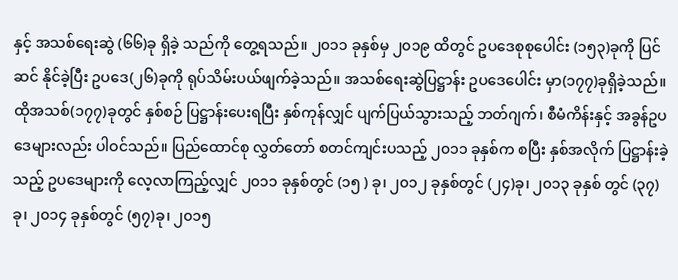နှင့် အသစ်ရေးဆွဲ (၆၆)ခု ရှိခဲ့ သည်ကို တွေ့ရသည်။ ၂၀၁၁ ခုနှစ်မှ ၂၀၁၉ ထိတွင် ဥပဒေစုစုပေါင်း (၁၅၃)ခုကို ပြင်ဆင် နိုင်ခဲ့ပြီး ဥပဒေ(၂၆)ခုကို ရုပ်သိမ်းပယ်ဖျက်ခဲ့သည်။ အသစ်ရေးဆွဲပြဋ္ဌာန်း ဥပဒေပေါင်း မှာ(၁၇၇)ခုရှိခဲ့သည်။ ထိုအသစ်(၁၇၇)ခုတွင် နှစ်စဉ် ပြဋ္ဌာန်းပေးရပြီး နှစ်ကုန်လျှင် ပျက်ပြယ်သွားသည့် ဘတ်ဂျက်၊ စီမံကိန်းနှင့် အခွန်ဥပဒေများလည်း ပါဝင်သည်။ ပြည်ထောင်စု လွှတ်တော် စတင်ကျင်းပသည့် ၂၀၁၁ ခုနှစ်က စပြီး နှစ်အလိုက် ပြဋ္ဌာန်းခဲ့သည့် ဥပဒေများကို လေ့လာကြည့်လျှင် ၂၀၁၁ ခုနှစ်တွင် (၁၅ ) ခု၊ ၂၀၁၂ ခုနှစ်တွင် (၂၄)ခု၊ ၂၀၁၃ ခုနှစ် တွင် (၃၇)ခု၊ ၂၀၁၄ ခုနှစ်တွင် (၅၇)ခု၊ ၂၀၁၅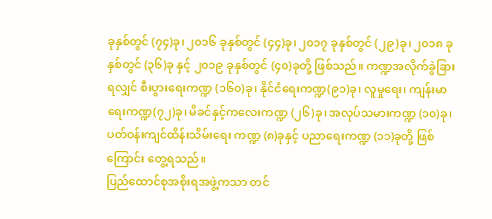ခုနှစ်တွင် (၇၄)ခု၊ ၂၀၁၆ ခုနှစ်တွင် (၄၄)ခု၊ ၂၀၁၇ ခုနှစ်တွင် (၂၉)ခု၊ ၂၀၁၈ ခုနှစ်တွင် (၃၆)ခု နှင့် ၂၀၁၉ ခုနှစ်တွင် (၄၀)ခုတို့ ဖြစ်သည်။ ကဏ္ဍအလိုက်ခွဲခြားရလျှင် စီးပွားရေးကဏ္ဍ (၁၆၀)ခု၊ နိုင်ငံရေးကဏ္ဍ(၉၁)ခု၊ လူမှုရေး၊ ကျန်းမာရေးကဏ္ဍ(၇၂)ခု၊ မိခင်နှင့်ကလေးကဏ္ဍ (၂၆)ခု၊ အလုပ်သမားကဏ္ဍ (၁၀)ခု၊ ပတ်ဝန်းကျင်ထိန်းသိမ်းရေး ကဏ္ဍ (၈)ခုနှင့် ပညာရေးကဏ္ဍ (၁၁)ခုတို့ ဖြစ်ကြောင်း တွေ့ရသည်။
ပြည်ထောင်စုအစိုးရအဖွဲ့ကသာ တင်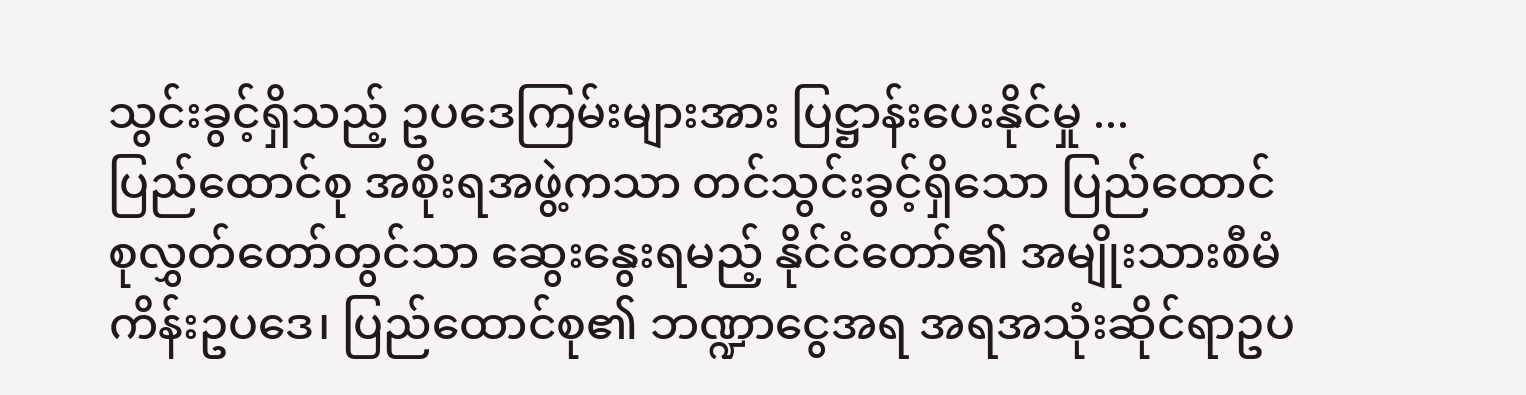သွင်းခွင့်ရှိသည့် ဥပဒေကြမ်းများအား ပြဋ္ဌာန်းပေးနိုင်မှု ...
ပြည်ထောင်စု အစိုးရအဖွဲ့ကသာ တင်သွင်းခွင့်ရှိသော ပြည်ထောင်စုလွှတ်တော်တွင်သာ ဆွေးနွေးရမည့် နိုင်ငံတော်၏ အမျိုးသားစီမံကိန်းဥပဒေ၊ ပြည်ထောင်စု၏ ဘဏ္ဍာငွေအရ အရအသုံးဆိုင်ရာဥပ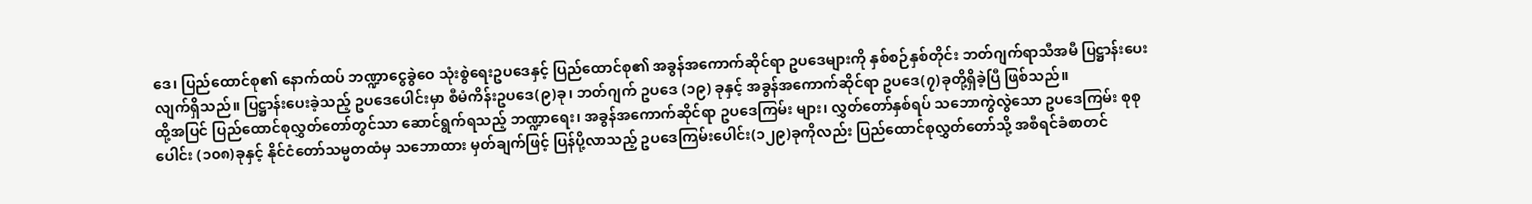ဒေ၊ ပြည်ထောင်စု၏ နောက်ထပ် ဘဏ္ဍာငွေခွဲဝေ သုံးစွဲရေးဥပဒေနှင့် ပြည်ထောင်စု၏ အခွန်အကောက်ဆိုင်ရာ ဥပဒေများကို နှစ်စဉ်နှစ်တိုင်း ဘတ်ဂျက်ရာသီအမီ ပြဋ္ဌာန်းပေးလျက်ရှိသည်။ ပြဋ္ဌာန်းပေးခဲ့သည့် ဥပဒေပေါင်းမှာ စီမံကိန်းဥပဒေ(၉)ခု၊ ဘတ်ဂျက် ဥပဒေ (၁၉) ခုနှင့် အခွန်အကောက်ဆိုင်ရာ ဥပဒေ(၇)ခုတို့ရှိခဲ့ပြီ ဖြစ်သည်။
ထို့အပြင် ပြည်ထောင်စုလွှတ်တော်တွင်သာ ဆောင်ရွက်ရသည့် ဘဏ္ဍာရေး၊ အခွန်အကောက်ဆိုင်ရာ ဥပဒေကြမ်း များ၊ လွှတ်တော်နှစ်ရပ် သဘောကွဲလွဲသော ဥပဒေကြမ်း စုစုပေါင်း (၁၀၈)ခုနှင့် နိုင်ငံတော်သမ္မတထံမှ သဘောထား မှတ်ချက်ဖြင့် ပြန်ပို့လာသည့် ဥပဒေကြမ်းပေါင်း(၁၂၉)ခုကိုလည်း ပြည်ထောင်စုလွှတ်တော်သို့ အစီရင်ခံစာတင်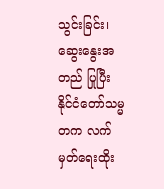သွင်းခြင်း၊ ဆွေးနွေးအတည် ပြုပြီး နိုင်ငံတော်သမ္မတက လက်မှတ်ရေးထိုး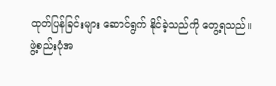ထုတ်ပြန်ခြင်းများ ဆောင်ရွက် နိုင်ခဲ့သည်ကို တွေ့ရသည်။
ဖွဲ့စည်းပုံအ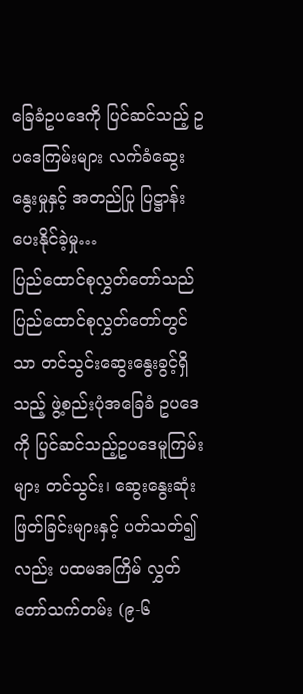ခြေခံဥပဒေကို ပြင်ဆင်သည့် ဥပဒေကြမ်းများ လက်ခံဆွေးနွေးမှုနှင့် အတည်ပြု ပြဋ္ဌာန်းပေးနိုင်ခဲ့မှု…
ပြည်ထောင်စုလွှတ်တော်သည် ပြည်ထောင်စုလွှတ်တော်တွင်သာ တင်သွင်းဆွေးနွေးခွင့်ရှိသည့် ဖွဲ့စည်းပုံအခြေခံ ဥပဒေကို ပြင်ဆင်သည့်ဥပဒေမူကြမ်းများ တင်သွင်း၊ ဆွေးနွေးဆုံးဖြတ်ခြင်းများနှင့် ပတ်သတ်၍လည်း ပထမအကြိမ် လွှတ်တော်သက်တမ်း (၉-၆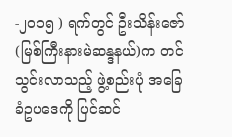-၂၀၁၅ ) ရက်တွင် ဦးသိန်းဇော် (မြစ်ကြီးနားမဲဆန္ဒနယ်)က တင်သွင်းလာသည့် ဖွဲ့စည်းပုံ အခြေခံဥပဒေကို ပြင်ဆင်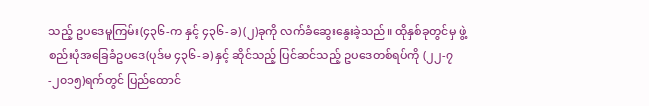သည့် ဥပဒေမူကြမ်း(၄၃၆-က နှင့် ၄၃၆-ခ) (၂)ခုကို လက်ခံဆွေးနွေးခဲ့သည်။ ထိုနှစ်ခုတွင်မှ ဖွဲ့စည်းပုံအခြေခံဥပဒေ(ပုဒ်မ ၄၃၆-ခ) နှင့် ဆိုင်သည့် ပြင်ဆင်သည့် ဥပဒေတစ်ရပ်ကို (၂၂-၇-၂၀၁၅)ရက်တွင် ပြည်ထောင်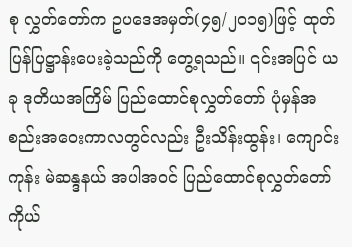စု လွှတ်တော်က ဥပဒေအမှတ်(၄၅/၂၀၁၅)ဖြင့် ထုတ်ပြန်ပြဋ္ဌာန်းပေးခဲ့သည်ကို တွေ့ရသည်။ ၎င်းအပြင် ယခု ဒုတိယအကြိမ် ပြည်ထောင်စုလွှတ်တော် ပုံမှန်အစည်းအဝေးကာလတွင်လည်း ဦးသိန်းထွန်း၊ ကျောင်းကုန်း မဲဆန္ဒနယ် အပါအဝင် ပြည်ထောင်စုလွှတ်တော်ကိုယ်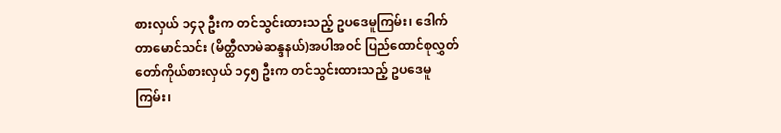စားလှယ် ၁၄၃ ဦးက တင်သွင်းထားသည့် ဥပဒေမူကြမ်း၊ ဒေါက်တာမောင်သင်း (မိတ္ထီလာမဲဆန္ဒနယ်)အပါအဝင် ပြည်ထောင်စုလွှတ်တော်ကိုယ်စားလှယ် ၁၄၅ ဦးက တင်သွင်းထားသည့် ဥပဒေမူကြမ်း၊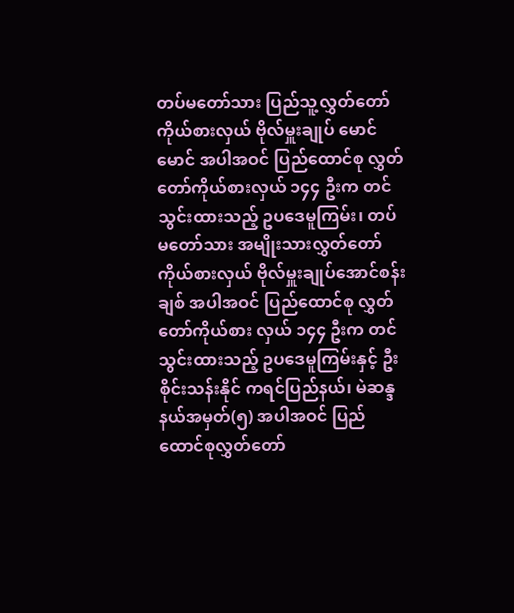တပ်မတော်သား ပြည်သူ့လွှတ်တော်ကိုယ်စားလှယ် ဗိုလ်မှူးချုပ် မောင်မောင် အပါအဝင် ပြည်ထောင်စု လွှတ်တော်ကိုယ်စားလှယ် ၁၄၄ ဦးက တင်သွင်းထားသည့် ဥပဒေမူကြမ်း၊ တပ်မတော်သား အမျိုးသားလွှတ်တော်ကိုယ်စားလှယ် ဗိုလ်မှူးချုပ်အောင်စန်းချစ် အပါအဝင် ပြည်ထောင်စု လွှတ်တော်ကိုယ်စား လှယ် ၁၄၄ ဦးက တင်သွင်းထားသည့် ဥပဒေမူကြမ်းနှင့် ဦးစိုင်းသန်းနိုင် ကရင်ပြည်နယ်၊ မဲဆန္ဒနယ်အမှတ်(၅) အပါအဝင် ပြည်ထောင်စုလွှတ်တော်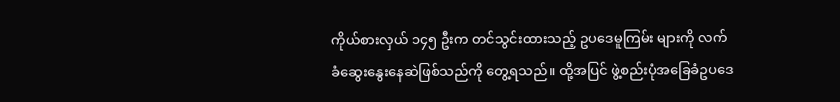ကိုယ်စားလှယ် ၁၄၅ ဦးက တင်သွင်းထားသည့် ဥပဒေမူကြမ်း များကို လက်ခံဆွေးနွေးနေဆဲဖြစ်သည်ကို တွေ့ရသည်။ ထို့အပြင် ဖွဲ့စည်းပုံအခြေခံဥပဒေ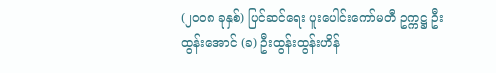(၂၀၀၈ ခုနှစ်) ပြင်ဆင်ရေး ပူးပေါင်းကော်မတီ ဥက္ကဋ္ဌ ဦးထွန်းအောင် (ခ) ဦးထွန်းထွန်းဟိန်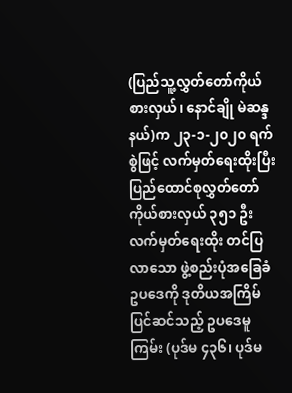(ပြည်သူ့လွှတ်တော်ကိုယ်စားလှယ်၊ နောင်ချို မဲဆန္ဒနယ်)က ၂၃-၁-၂၀၂၀ ရက်စွဲဖြင့် လက်မှတ်ရေးထိုးပြီး ပြည်ထောင်စုလွှတ်တော် ကိုယ်စားလှယ် ၃၅၁ ဦး လက်မှတ်ရေးထိုး တင်ပြလာသော ဖွဲ့စည်းပုံအခြေခံဥပဒေကို ဒုတိယအကြိမ်ပြင်ဆင်သည့် ဥပဒေမူကြမ်း (ပုဒ်မ ၄၃၆၊ ပုဒ်မ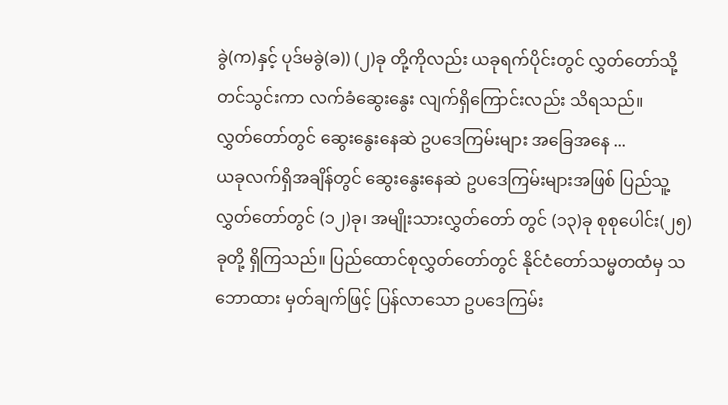ခွဲ(က)နှင့် ပုဒ်မခွဲ(ခ)) (၂)ခု တို့ကိုလည်း ယခုရက်ပိုင်းတွင် လွှတ်တော်သို့ တင်သွင်းကာ လက်ခံဆွေးနွေး လျက်ရှိကြောင်းလည်း သိရသည်။
လွှတ်တော်တွင် ဆွေးနွေးနေဆဲ ဥပဒေကြမ်းများ အခြေအနေ ...
ယခုလက်ရှိအချိန်တွင် ဆွေးနွေးနေဆဲ ဥပဒေကြမ်းများအဖြစ် ပြည်သူ့လွှတ်တော်တွင် (၁၂)ခု၊ အမျိုးသားလွှတ်တော် တွင် (၁၃)ခု စုစုပေါင်း(၂၅)ခုတို့ ရှိကြသည်။ ပြည်ထောင်စုလွှတ်တော်တွင် နိုင်ငံတော်သမ္မတထံမှ သဘောထား မှတ်ချက်ဖြင့် ပြန်လာသော ဥပဒေကြမ်း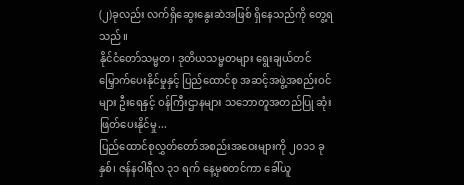(၂)ခုလည်း လက်ရှိဆွေးနွေးဆဲအဖြစ် ရှိနေသည်ကို တွေ့ရသည်။
နိုင်ငံတော်သမ္မတ၊ ဒုတိယသမ္မတများ ရွေးချယ်တင်မြှောက်ပေးနိုင်မှုနှင့် ပြည်ထောင်စု အဆင့်အဖွဲ့အစည်းဝင်များ ဦးရေနှင့် ဝန်ကြီးဌာနများ သဘောတူအတည်ပြု ဆုံးဖြတ်ပေးနိုင်မှု...
ပြည်ထောင်စုလွှတ်တော်အစည်းအဝေးများကို ၂၀၁၁ ခုနှစ်၊ ဇန်နဝါရီလ ၃၁ ရက် နေ့မှစတင်ကာ ခေါ်ယူ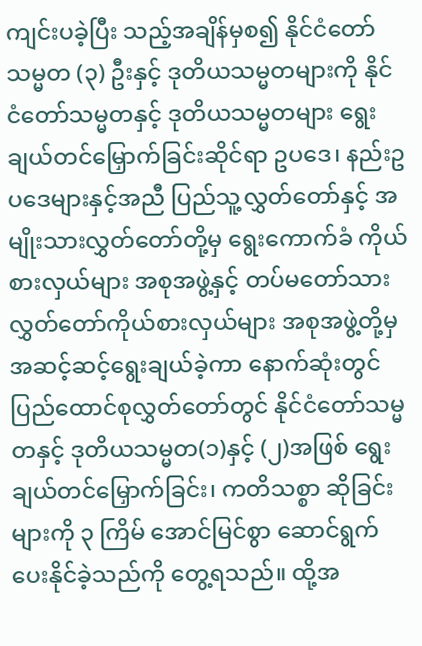ကျင်းပခဲ့ပြီး သည့်အချိန်မှစ၍ နိုင်ငံတော်သမ္မတ (၃) ဦးနှင့် ဒုတိယသမ္မတများကို နိုင်ငံတော်သမ္မတနှင့် ဒုတိယသမ္မတများ ရွေးချယ်တင်မြှောက်ခြင်းဆိုင်ရာ ဥပဒေ၊ နည်းဥပဒေများနှင့်အညီ ပြည်သူ့လွှတ်တော်နှင့် အမျိုးသားလွှတ်တော်တို့မှ ရွေးကောက်ခံ ကိုယ်စားလှယ်များ အစုအဖွဲ့နှင့် တပ်မတော်သား လွှတ်တော်ကိုယ်စားလှယ်များ အစုအဖွဲ့တို့မှ အဆင့်ဆင့်ရွေးချယ်ခဲ့ကာ နောက်ဆုံးတွင် ပြည်ထောင်စုလွှတ်တော်တွင် နိုင်ငံတော်သမ္မတနှင့် ဒုတိယသမ္မတ(၁)နှင့် (၂)အဖြစ် ရွေးချယ်တင်မြှောက်ခြင်း၊ ကတိသစ္စာ ဆိုခြင်းများကို ၃ ကြိမ် အောင်မြင်စွာ ဆောင်ရွက်ပေးနိုင်ခဲ့သည်ကို တွေ့ရသည်။ ထို့အ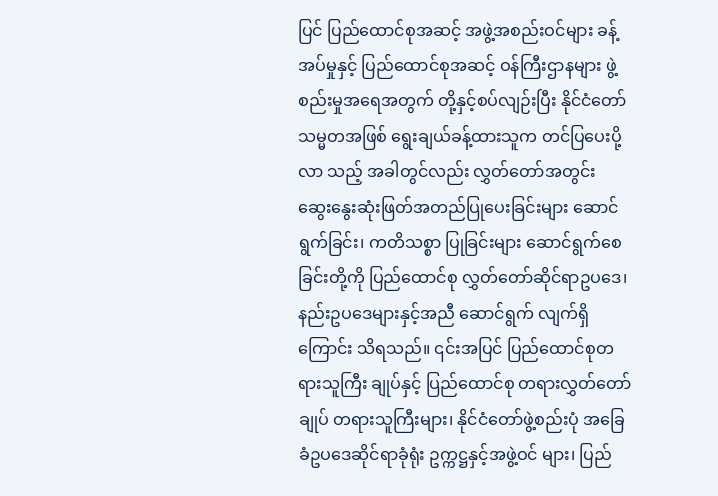ပြင် ပြည်ထောင်စုအဆင့် အဖွဲ့အစည်းဝင်များ ခန့်အပ်မှုနှင့် ပြည်ထောင်စုအဆင့် ဝန်ကြီးဌာနများ ဖွဲ့စည်းမှုအရေအတွက် တို့နှင့်စပ်လျဉ်းပြီး နိုင်ငံတော်သမ္မတအဖြစ် ရွေးချယ်ခန့်ထားသူက တင်ပြပေးပို့လာ သည့် အခါတွင်လည်း လွှတ်တော်အတွင်း ဆွေးနွေးဆုံးဖြတ်အတည်ပြုပေးခြင်းများ ဆောင်ရွက်ခြင်း၊ ကတိသစ္စာ ပြုခြင်းများ ဆောင်ရွက်စေခြင်းတို့ကို ပြည်ထောင်စု လွှတ်တော်ဆိုင်ရာဥပဒေ၊ နည်းဥပဒေများနှင့်အညီ ဆောင်ရွက် လျက်ရှိကြောင်း သိရသည်။ ၎င်းအပြင် ပြည်ထောင်စုတရားသူကြီး ချုပ်နှင့် ပြည်ထောင်စု တရားလွှတ်တော်ချုပ် တရားသူကြီးများ၊ နိုင်ငံတော်ဖွဲ့စည်းပုံ အခြေခံဥပဒေဆိုင်ရာခုံရုံး ဥက္ကဋ္ဌနှင့်အဖွဲ့ဝင် များ၊ ပြည်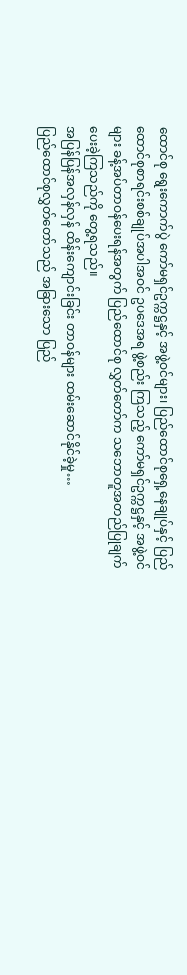ထောင်စု ရွေးကောက်ပွဲ ကော်မရှင်ဥက္ကဋ္ဌနှင့် အဖွဲ့ဝင်များ၊ ပြည်ထောင်စုရှေ့နေချုပ်နှင့် ပြည်ထောင်စုစာရင်းစစ်ချုပ်အပါအဝင် ဥပဒေအရ ဖွဲ့စည်း ကြသည့် ကော်မရှင်ဥက္ကဋ္ဌနှင့် အဖွဲ့ဝင်များ ခန့်အပ်တာဝန်ပေးရန်အတွက် ပြည်ထောင်စု လွှတ်တော်က သဘောတူအတည်ပြုချက် ပေးခဲ့ကြသည်ကို တွေ့ရသည်။
အပြန်ပြန်အလှန်လှန် ထိန်းကျောင်းခြင်း တာဝန်များ ထမ်းဆောင်နိုင်ခဲ့မှု…
ပြည်ထောင်စုလွှတ်တော်သည် အခြားသော ပြည်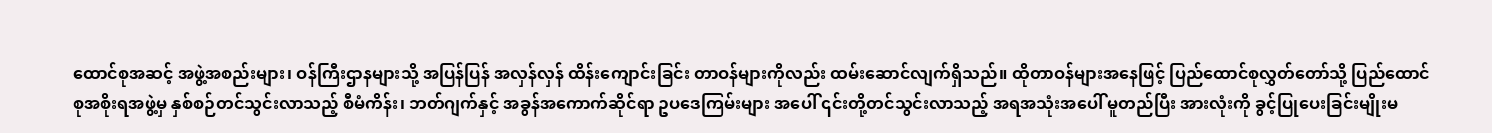ထောင်စုအဆင့် အဖွဲ့အစည်းများ၊ ဝန်ကြီးဌာနများသို့ အပြန်ပြန် အလှန်လှန် ထိန်းကျောင်းခြင်း တာဝန်များကိုလည်း ထမ်းဆောင်လျက်ရှိသည်။ ထိုတာဝန်များအနေဖြင့် ပြည်ထောင်စုလွှတ်တော်သို့ ပြည်ထောင်စုအစိုးရအဖွဲ့မှ နှစ်စဉ်တင်သွင်းလာသည့် စီမံကိန်း၊ ဘတ်ဂျက်နှင့် အခွန်အကောက်ဆိုင်ရာ ဥပဒေကြမ်းများ အပေါ် ၎င်းတို့တင်သွင်းလာသည့် အရအသုံးအပေါ် မူတည်ပြီး အားလုံးကို ခွင့်ပြုပေးခြင်းမျိုးမ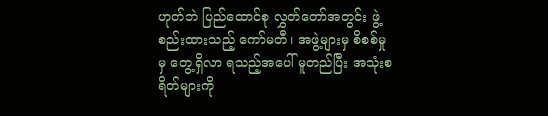ဟုတ်ဘဲ ပြည်ထောင်စု လွှတ်တော်အတွင်း ဖွဲ့စည်းထားသည့် ကော်မတီ၊ အဖွဲ့များမှ စိစစ်မှုမှ တွေ့ရှိလာ ရသည့်အပေါ် မူတည်ပြီး အသုံးစရိတ်များကို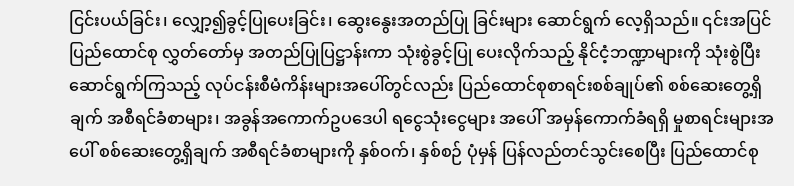ငြင်းပယ်ခြင်း၊ လျှော့၍ခွင့်ပြုပေးခြင်း၊ ဆွေးနွေးအတည်ပြု ခြင်းများ ဆောင်ရွက် လေ့ရှိသည်။ ၎င်းအပြင် ပြည်ထောင်စု လွှတ်တော်မှ အတည်ပြုပြဋ္ဌာန်းကာ သုံးစွဲခွင့်ပြု ပေးလိုက်သည့် နိုင်ငံ့ဘဏ္ဍာများကို သုံးစွဲပြီး ဆောင်ရွက်ကြသည့် လုပ်ငန်းစီမံကိန်းများအပေါ်တွင်လည်း ပြည်ထောင်စုစာရင်းစစ်ချုပ်၏ စစ်ဆေးတွေ့ရှိချက် အစီရင်ခံစာများ၊ အခွန်အကောက်ဥပဒေပါ ရငွေသုံးငွေများ အပေါ် အမှန်ကောက်ခံရရှိ မှုစာရင်းများအပေါ် စစ်ဆေးတွေ့ရှိချက် အစီရင်ခံစာများကို နှစ်ဝက်၊ နှစ်စဉ် ပုံမှန် ပြန်လည်တင်သွင်းစေပြီး ပြည်ထောင်စု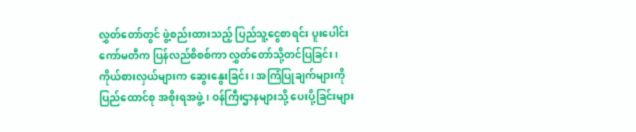လွှတ်တော်တွင် ဖွဲ့စည်းထားသည့် ပြည်သူ့ငွေစာရင်း ပူးပေါင်းကော်မတီက ပြန်လည်စိစစ်ကာ လွှတ်တော်သို့တင်ပြခြင်း၊ ကိုယ်စားလှယ်များက ဆွေးနွေးခြင်း၊ အကြံပြုချက်များကို ပြည်ထောင်စု အစိုးရအဖွဲ့၊ ဝန်ကြီးဌာနများသို့ ပေးပို့ခြင်းများ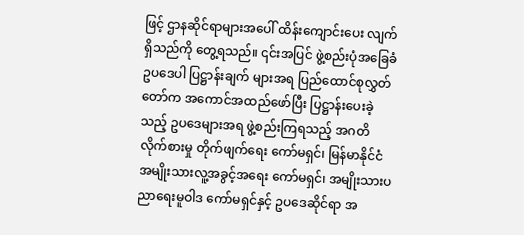ဖြင့် ဌာနဆိုင်ရာများအပေါ် ထိန်းကျောင်းပေး လျက်ရှိသည်ကို တွေ့ရသည်။ ၎င်းအပြင် ဖွဲ့စည်းပုံအခြေခံဥပဒေပါ ပြဋ္ဌာန်းချက် များအရ ပြည်ထောင်စုလွှတ်တော်က အကောင်အထည်ဖော်ပြီး ပြဋ္ဌာန်းပေးခဲ့သည့် ဥပဒေများအရ ဖွဲ့စည်းကြရသည့် အဂတိလိုက်စားမှု တိုက်ဖျက်ရေး ကော်မရှင်၊ မြန်မာနိုင်ငံ အမျိုးသားလူ့အခွင့်အရေး ကော်မရှင်၊ အမျိုးသားပညာရေးမူဝါဒ ကော်မရှင်နှင့် ဥပဒေဆိုင်ရာ အ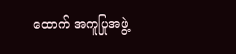ထောက် အကူပြုအဖွဲ့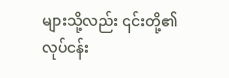များသို့လည်း ၎င်းတို့၏လုပ်ငန်း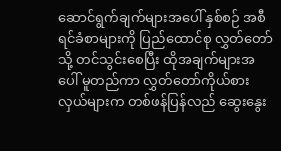ဆောင်ရွက်ချက်များအပေါ် နှစ်စဉ် အစီရင်ခံစာများကို ပြည်ထောင်စု လွှတ်တော်သို့ တင်သွင်းစေပြီး ထိုအချက်များအပေါ် မူတည်ကာ လွှတ်တော်ကိုယ်စားလှယ်များက တစ်ဖန်ပြန်လည် ဆွေးနွေး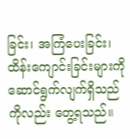ခြင်း၊ အကြံပေးခြင်း၊ ထိန်းကျောင်းခြင်းများကို ဆောင်ရွက်လျက်ရှိသည်ကိုလည်း တွေ့ရသည်။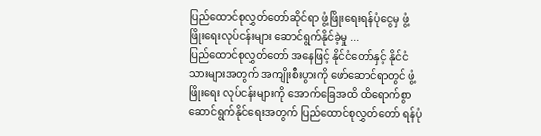ပြည်ထောင်စုလွှတ်တော်ဆိုင်ရာ ဖွံ့ဖြိုးရေးရန်ပုံငွေမှ ဖွံ့ဖြိုးရေးလုပ်ငန်းများ ဆောင်ရွက်နိုင်ခဲ့မှု ...
ပြည်ထောင်စုလွှတ်တော် အနေဖြင့် နိုင်ငံတော်နှင့် နိုင်ငံသားများအတွက် အကျိုးစီးပွားကို ဖော်ဆောင်ရာတွင် ဖွံ့ဖြိုးရေး လုပ်ငန်းများကို အောက်ခြေအထိ ထိရောက်စွာ ဆောင်ရွက်နိုင်ရေးအတွက် ပြည်ထောင်စုလွှတ်တော် ရန်ပုံ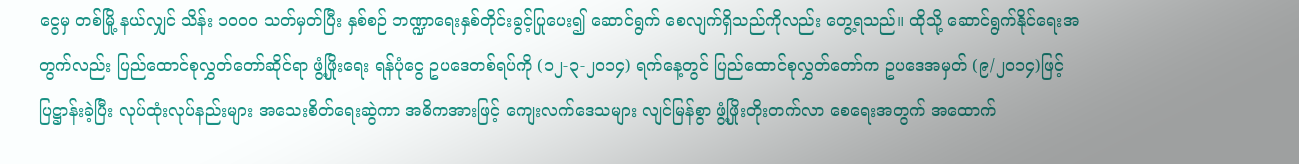ငွေမှ တစ်မြို့ နယ်လျှင် သိန်း ၁၀၀၀ သတ်မှတ်ပြီး နှစ်စဉ် ဘဏ္ဍာရေးနှစ်တိုင်းခွင့်ပြုပေး၍ ဆောင်ရွက် စေလျက်ရှိသည်ကိုလည်း တွေ့ရသည်။ ထိုသို့ ဆောင်ရွက်နိုင်ရေးအတွက်လည်း ပြည်ထောင်စုလွှတ်တော်ဆိုင်ရာ ဖွံ့ဖြိုးရေး ရန်ပုံငွေ ဥပဒေတစ်ရပ်ကို (၁၂-၃-၂၀၁၄) ရက်နေ့တွင် ပြည်ထောင်စုလွှတ်တော်က ဥပဒေအမှတ် (၉/၂၀၁၄)ဖြင့် ပြဋ္ဌာန်းခဲ့ပြီး လုပ်ထုံးလုပ်နည်းများ အသေးစိတ်ရေးဆွဲကာ အဓိကအားဖြင့် ကျေးလက်ဒေသများ လျင်မြန်စွာ ဖွံ့ဖြိုးတိုးတက်လာ စေရေးအတွက် အထောက်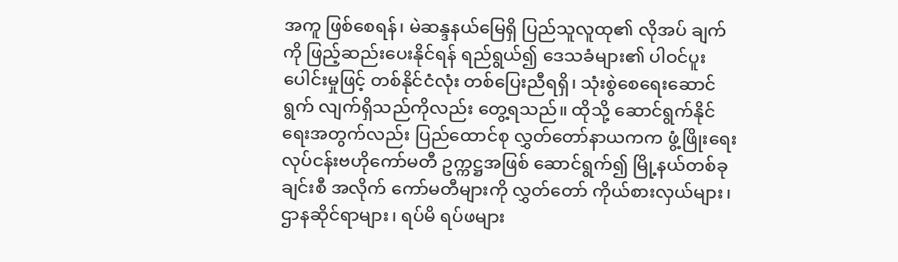အကူ ဖြစ်စေရန်၊ မဲဆန္ဒနယ်မြေရှိ ပြည်သူလူထု၏ လိုအပ် ချက်ကို ဖြည့်ဆည်းပေးနိုင်ရန် ရည်ရွယ်၍ ဒေသခံများ၏ ပါဝင်ပူးပေါင်းမှုဖြင့် တစ်နိုင်ငံလုံး တစ်ပြေးညီရရှိ၊ သုံးစွဲစေရေးဆောင်ရွက် လျက်ရှိသည်ကိုလည်း တွေ့ရသည်။ ထိုသို့ ဆောင်ရွက်နိုင်ရေးအတွက်လည်း ပြည်ထောင်စု လွှတ်တော်နာယကက ဖွံ့ဖြိုးရေးလုပ်ငန်းဗဟိုကော်မတီ ဥက္ကဋ္ဌအဖြစ် ဆောင်ရွက်၍ မြို့နယ်တစ်ခုချင်းစီ အလိုက် ကော်မတီများကို လွှတ်တော် ကိုယ်စားလှယ်များ၊ ဌာနဆိုင်ရာများ၊ ရပ်မိ ရပ်ဖများ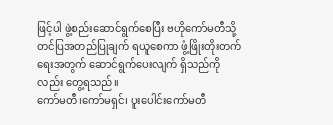ဖြင့်ပါ ဖွဲ့စည်းဆောင်ရွက်စေပြီး ဗဟိုကော်မတီသို့ တင်ပြအတည်ပြုချက် ရယူစေကာ ဖွံ့ဖြိုးတိုးတက်ရေးအတွက် ဆောင်ရွက်ပေးလျက် ရှိသည်ကို လည်း တွေ့ရသည်။
ကော်မတီ၊ကော်မရှင်၊ ပူးပေါင်းကော်မတီ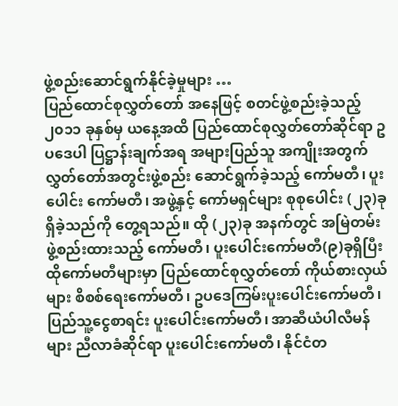ဖွဲ့စည်းဆောင်ရွက်နိုင်ခဲ့မှုများ …
ပြည်ထောင်စုလွှတ်တော် အနေဖြင့် စတင်ဖွဲ့စည်းခဲ့သည့် ၂၀၁၁ ခုနှစ်မှ ယနေ့အထိ ပြည်ထောင်စုလွှတ်တော်ဆိုင်ရာ ဥပဒေပါ ပြဋ္ဌာန်းချက်အရ အများပြည်သူ အကျိုးအတွက် လွှတ်တော်အတွင်းဖွဲ့စည်း ဆောင်ရွက်ခဲ့သည့် ကော်မတီ၊ ပူးပေါင်း ကော်မတီ၊ အဖွဲ့နှင့် ကော်မရှင်များ စုစုပေါင်း (၂၃)ခု ရှိခဲ့သည်ကို တွေ့ရသည်။ ထို (၂၃)ခု အနက်တွင် အမြဲတမ်းဖွဲ့စည်းထားသည့် ကော်မတီ၊ ပူးပေါင်းကော်မတီ(၉)ခုရှိပြီး ထိုကော်မတီများမှာ ပြည်ထောင်စုလွှတ်တော် ကိုယ်စားလှယ်များ စိစစ်ရေးကော်မတီ၊ ဥပဒေကြမ်းပူးပေါင်းကော်မတီ၊ ပြည်သူ့ငွေစာရင်း ပူးပေါင်းကော်မတီ၊ အာဆီယံပါလီမန်များ ညီလာခံဆိုင်ရာ ပူးပေါင်းကော်မတီ၊ နိုင်ငံတ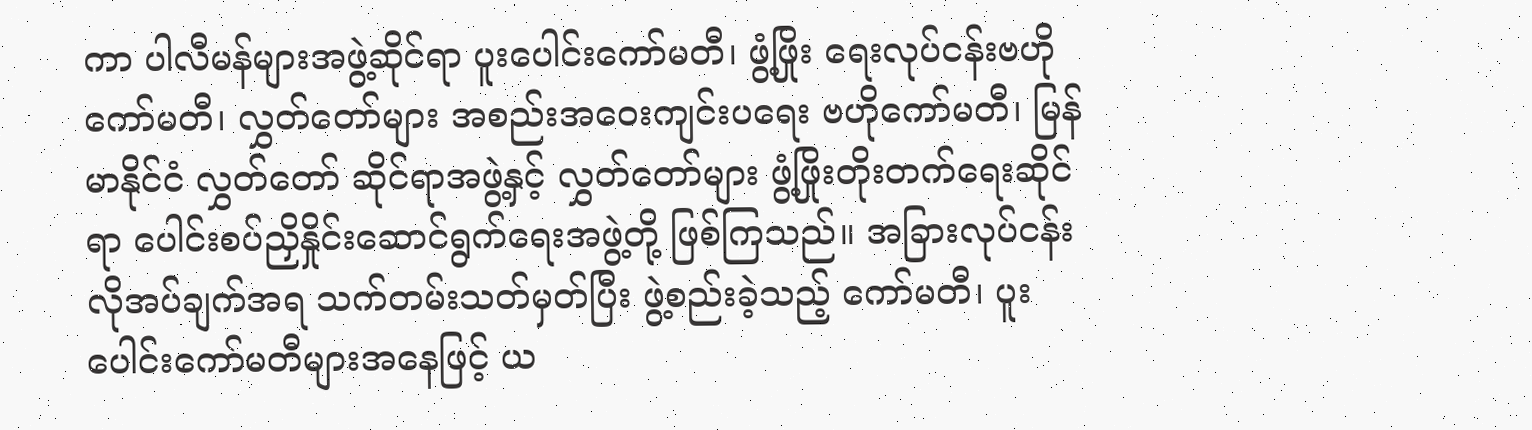ကာ ပါလီမန်များအဖွဲ့ဆိုင်ရာ ပူးပေါင်းကော်မတီ၊ ဖွံ့ဖြိုး ရေးလုပ်ငန်းဗဟိုကော်မတီ၊ လွှတ်တော်များ အစည်းအဝေးကျင်းပရေး ဗဟိုကော်မတီ၊ မြန်မာနိုင်ငံ လွှတ်တော် ဆိုင်ရာအဖွဲ့နှင့် လွှတ်တော်များ ဖွံ့ဖြိုးတိုးတက်ရေးဆိုင်ရာ ပေါင်းစပ်ညှိနှိုင်းဆောင်ရွက်ရေးအဖွဲ့တို့ ဖြစ်ကြသည်။ အခြားလုပ်ငန်းလိုအပ်ချက်အရ သက်တမ်းသတ်မှတ်ပြီး ဖွဲ့စည်းခဲ့သည့် ကော်မတီ၊ ပူးပေါင်းကော်မတီများအနေဖြင့် ယ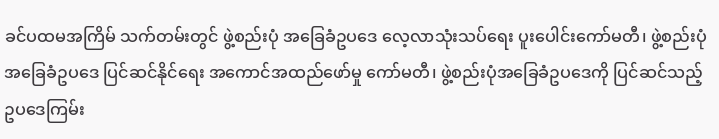ခင်ပထမအကြိမ် သက်တမ်းတွင် ဖွဲ့စည်းပုံ အခြေခံဥပဒေ လေ့လာသုံးသပ်ရေး ပူးပေါင်းကော်မတီ၊ ဖွဲ့စည်းပုံ အခြေခံဥပဒေ ပြင်ဆင်နိုင်ရေး အကောင်အထည်ဖော်မှု ကော်မတီ၊ ဖွဲ့စည်းပုံအခြေခံဥပဒေကို ပြင်ဆင်သည့် ဥပဒေကြမ်း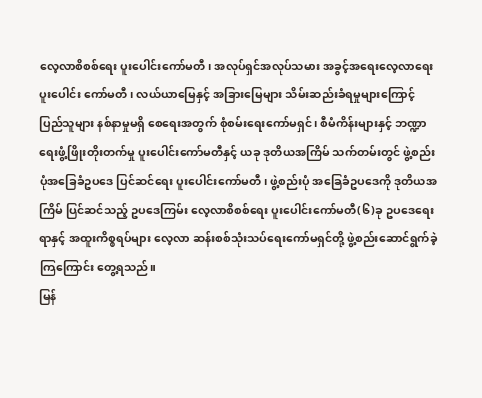လေ့လာစိစစ်ရေး ပူးပေါင်းကော်မတီ၊ အလုပ်ရှင်အလုပ်သမား အခွင့်အရေးလေ့လာရေး ပူးပေါင်း ကော်မတီ၊ လယ်ယာမြေနှင့် အခြားမြေများ သိမ်းဆည်းခံရမှုများကြောင့် ပြည်သူများ နစ်နာမှုမရှိ စေရေးအတွက် စုံစမ်းရေးကော်မရှင်၊ စီမံကိန်းများနှင့် ဘဏ္ဍာရေးဖွံ့ဖြိုးတိုးတက်မှု ပူးပေါင်းကော်မတီနှင့် ယခု ဒုတိယအကြိမ် သက်တမ်းတွင် ဖွဲ့စည်းပုံအခြေခံဥပဒေ ပြင်ဆင်ရေး ပူးပေါင်းကော်မတီ၊ ဖွဲ့စည်းပုံ အခြေခံဥပဒေကို ဒုတိယအကြိမ် ပြင်ဆင်သည့် ဥပဒေကြမ်း လေ့လာစိစစ်ရေး ပူးပေါင်းကော်မတီ(၆)ခု ဥပဒေရေးရာနှင့် အထူးကိစ္စရပ်များ လေ့လာ ဆန်းစစ်သုံးသပ်ရေးကော်မရှင်တို့ ဖွဲ့စည်းဆောင်ရွက်ခဲ့ကြကြောင်း တွေ့ရသည်။
မြန်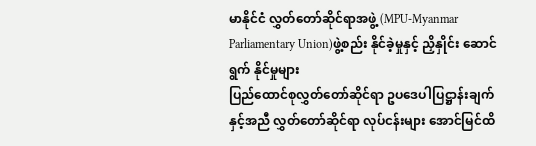မာနိုင်ငံ လွှတ်တော်ဆိုင်ရာအဖွဲ့ (MPU-Myanmar Parliamentary Union)ဖွဲ့စည်း နိုင်ခဲ့မှုနှင့် ညှိနှိုင်း ဆောင်ရွက် နိုင်မှုများ
ပြည်ထောင်စုလွှတ်တော်ဆိုင်ရာ ဥပဒေပါပြဋ္ဌာန်းချက်နှင့်အညီ လွှတ်တော်ဆိုင်ရာ လုပ်ငန်းများ အောင်မြင်ထိ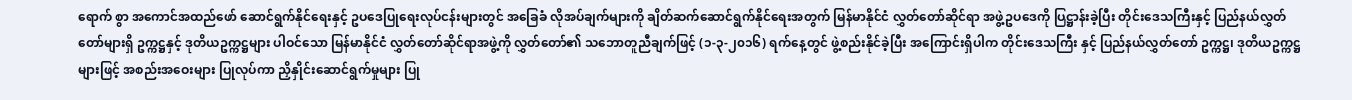ရောက် စွာ အကောင်အထည်ဖော် ဆောင်ရွက်နိုင်ရေးနှင့် ဥပဒေပြုရေးလုပ်ငန်းများတွင် အခြေခံ လိုအပ်ချက်များကို ချိတ်ဆက်ဆောင်ရွက်နိုင်ရေးအတွက် မြန်မာနိုင်ငံ လွှတ်တော်ဆိုင်ရာ အဖွဲ့ဥပဒေကို ပြဋ္ဌာန်းခဲ့ပြီး တိုင်းဒေသကြီးနှင့် ပြည်နယ်လွှတ်တော်များရှိ ဥက္ကဋ္ဌနှင့် ဒုတိယဥက္ကဋ္ဌများ ပါဝင်သော မြန်မာနိုင်ငံ လွှတ်တော်ဆိုင်ရာအဖွဲ့ကို လွှတ်တော်၏ သဘောတူညီချက်ဖြင့် (၁-၃-၂၀၁၆) ရက်နေ့တွင် ဖွဲ့စည်းနိုင်ခဲ့ပြီး အကြောင်းရှိပါက တိုင်းဒေသကြီး နှင့် ပြည်နယ်လွှတ်တော် ဥက္ကဋ္ဌ၊ ဒုတိယဥက္ကဋ္ဌများဖြင့် အစည်းအဝေးများ ပြုလုပ်ကာ ညှိနှိုင်းဆောင်ရွက်မှုများ ပြု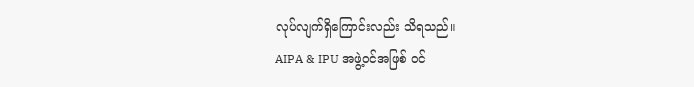လုပ်လျက်ရှိကြောင်းလည်း သိရသည်။
AIPA & IPU အဖွဲ့ဝင်အဖြစ် ဝင်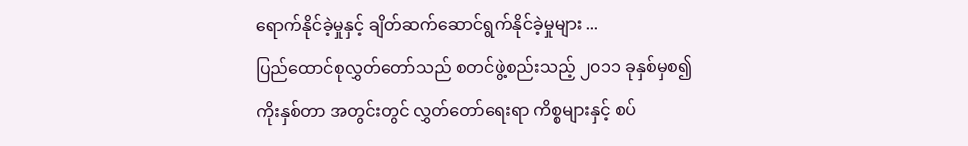ရောက်နိုင်ခဲ့မှုနှင့် ချိတ်ဆက်ဆောင်ရွက်နိုင်ခဲ့မှုများ ...
ပြည်ထောင်စုလွှတ်တော်သည် စတင်ဖွဲ့စည်းသည့် ၂၀၁၁ ခုနှစ်မှစ၍ ကိုးနှစ်တာ အတွင်းတွင် လွှတ်တော်ရေးရာ ကိစ္စများနှင့် စပ်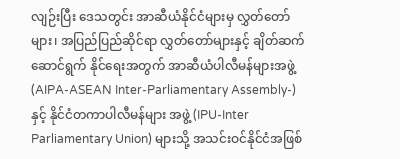လျဉ်းပြီး ဒေသတွင်း အာဆီယံနိုင်ငံများမှ လွှတ်တော်များ၊ အပြည်ပြည်ဆိုင်ရာ လွှတ်တော်များနှင့် ချိတ်ဆက်ဆောင်ရွက် နိုင်ရေးအတွက် အာဆီယံပါလီမန်များအဖွဲ့ (AIPA-ASEAN Inter-Parliamentary Assembly-)နှင့် နိုင်ငံတကာပါလီမန်များ အဖွဲ့ (IPU-Inter Parliamentary Union) များသို့ အသင်းဝင်နိုင်ငံအဖြစ်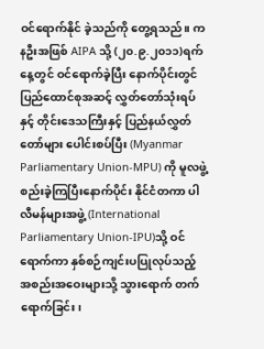ဝင်ရောက်နိုင် ခဲ့သည်ကို တွေ့ရသည်။ ကနဦးအဖြစ် AIPA သို့ (၂၀.၉.၂၀၁၁)ရက်နေ့တွင် ဝင်ရောက်ခဲ့ပြီး နောက်ပိုင်းတွင် ပြည်ထောင်စုအဆင့် လွှတ်တော်သုံးရပ်နှင့် တိုင်းဒေသကြီးနှင့် ပြည်နယ်လွှတ်တော်များ ပေါင်းစပ်ပြီး (Myanmar Parliamentary Union-MPU) ကို မူလဖွဲ့စည်းခဲ့ကြပြီးနောက်ပိုင်း နိုင်ငံတကာ ပါလီမန်များအဖွဲ့ (International Parliamentary Union-IPU)သို့ ဝင်ရောက်ကာ နှစ်စဉ်ကျင်းပပြုလုပ်သည့် အစည်းအဝေးများသို့ သွားရောက် တက်ရောက်ခြင်း၊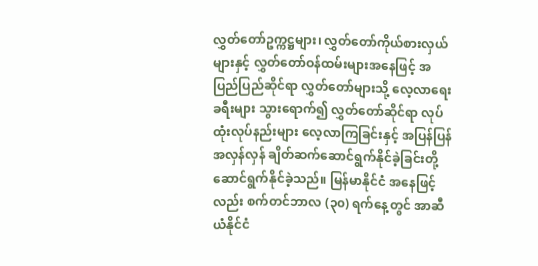လွှတ်တော်ဥက္ကဋ္ဌများ၊ လွှတ်တော်ကိုယ်စားလှယ်များနှင့် လွှတ်တော်ဝန်ထမ်းများအနေဖြင့် အပြည်ပြည်ဆိုင်ရာ လွှတ်တော်များသို့ လေ့လာရေးခရီးများ သွားရောက်၍ လွှတ်တော်ဆိုင်ရာ လုပ်ထုံးလုပ်နည်းများ လေ့လာကြခြင်းနှင့် အပြန်ပြန်အလှန်လှန် ချိတ်ဆက်ဆောင်ရွက်နိုင်ခဲ့ခြင်းတို့ ဆောင်ရွက်နိုင်ခဲ့သည်။ မြန်မာနိုင်ငံ အနေဖြင့်လည်း စက်တင်ဘာလ (၃၀) ရက်နေ့တွင် အာဆီယံနိုင်ငံ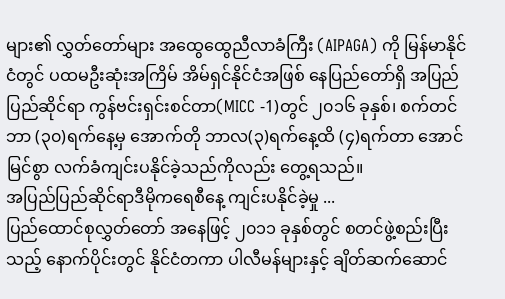များ၏ လွှတ်တော်များ အထွေထွေညီလာခံကြီး (AIPAGA) ကို မြန်မာနိုင်ငံတွင် ပထမဦးဆုံးအကြိမ် အိမ်ရှင်နိုင်ငံအဖြစ် နေပြည်တော်ရှိ အပြည်ပြည်ဆိုင်ရာ ကွန်ဗင်းရှင်းစင်တာ(MICC -1)တွင် ၂၀၁၆ ခုနှစ်၊ စက်တင်ဘာ (၃၀)ရက်နေ့မှ အောက်တို ဘာလ(၃)ရက်နေ့ထိ (၄)ရက်တာ အောင်မြင်စွာ လက်ခံကျင်းပနိုင်ခဲ့သည်ကိုလည်း တွေ့ရသည်။
အပြည်ပြည်ဆိုင်ရာဒီမိုကရေစီနေ့ ကျင်းပနိုင်ခဲ့မှု ...
ပြည်ထောင်စုလွှတ်တော် အနေဖြင့် ၂၀၁၁ ခုနှစ်တွင် စတင်ဖွဲ့စည်းပြီးသည့် နောက်ပိုင်းတွင် နိုင်ငံတကာ ပါလီမန်များနှင့် ချိတ်ဆက်ဆောင်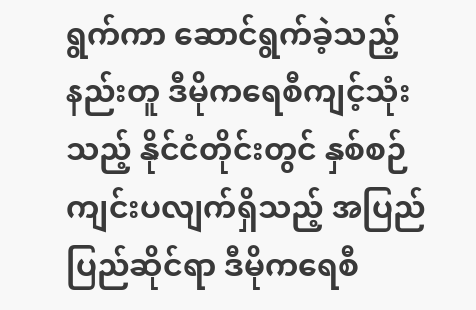ရွက်ကာ ဆောင်ရွက်ခဲ့သည့်နည်းတူ ဒီမိုကရေစီကျင့်သုံးသည့် နိုင်ငံတိုင်းတွင် နှစ်စဉ်ကျင်းပလျက်ရှိသည့် အပြည်ပြည်ဆိုင်ရာ ဒီမိုကရေစီ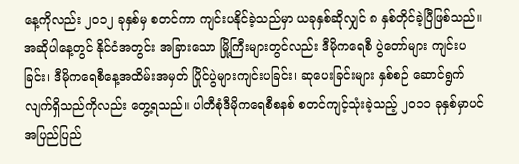နေ့ကိုလည်း ၂၀၁၂ ခုနှစ်မှ စတင်ကာ ကျင်းပနိုင်ခဲ့သည်မှာ ယခုနှစ်ဆိုလျှင် ၈ နှစ်တိုင်ခဲ့ပြီဖြစ်သည်။ အဆိုပါနေ့တွင် နိုင်ငံအတွင်း အခြားသော မြို့ကြီးများတွင်လည်း ဒီမိုကရေစီ ပွဲတော်များ ကျင်းပခြင်း၊ ဒီမိုကရေစီနေ့အထိမ်းအမှတ် ပြိုင်ပွဲများကျင်းပခြင်း၊ ဆုပေးခြင်းများ နှစ်စဉ် ဆောင်ရွက် လျက်ရှိသည်ကိုလည်း တွေ့ရသည်။ ပါတီစုံဒီမိုကရေစီစနစ် စတင်ကျင့်သုံးခဲ့သည့် ၂၀၁၁ ခုနှစ်မှာပင် အပြည်ပြည်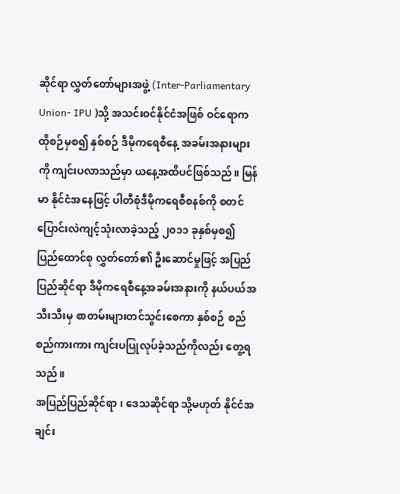ဆိုင်ရာ လွှတ်တော်များအဖွဲ့ (Inter-Parliamentary Union- IPU )သို့ အသင်းဝင်နိုင်ငံအဖြစ် ဝင်ရောက ထိုစဉ်မှစ၍ နှစ်စဉ် ဒီမိုကရေစီနေ့ အခမ်းအနားများကို ကျင်းပလာသည်မှာ ယနေ့အထိပင်ဖြစ်သည်။ မြန်မာ နိုင်ငံအနေဖြင့် ပါတီစုံဒီမိုကရေစီစနစ်ကို စတင်ပြောင်းလဲကျင့်သုံးလာခဲ့သည့် ၂၀၁၁ ခုနှစ်မှစ၍ ပြည်ထောင်စု လွှတ်တော်၏ ဦးဆောင်မှုဖြင့် အပြည်ပြည်ဆိုင်ရာ ဒီမိုကရေစီနေ့အခမ်းအနားကို နယ်ပယ်အသီးသီးမှ စာတမ်းများတင်သွင်းစေကာ နှစ်စဉ် စည်စည်ကားကား ကျင်းပပြုလုပ်ခဲ့သည်ကိုလည်း တွေ့ရသည်။
အပြည်ပြည်ဆိုင်ရာ၊ ဒေသဆိုင်ရာ သို့မဟုတ် နိုင်ငံအချင်း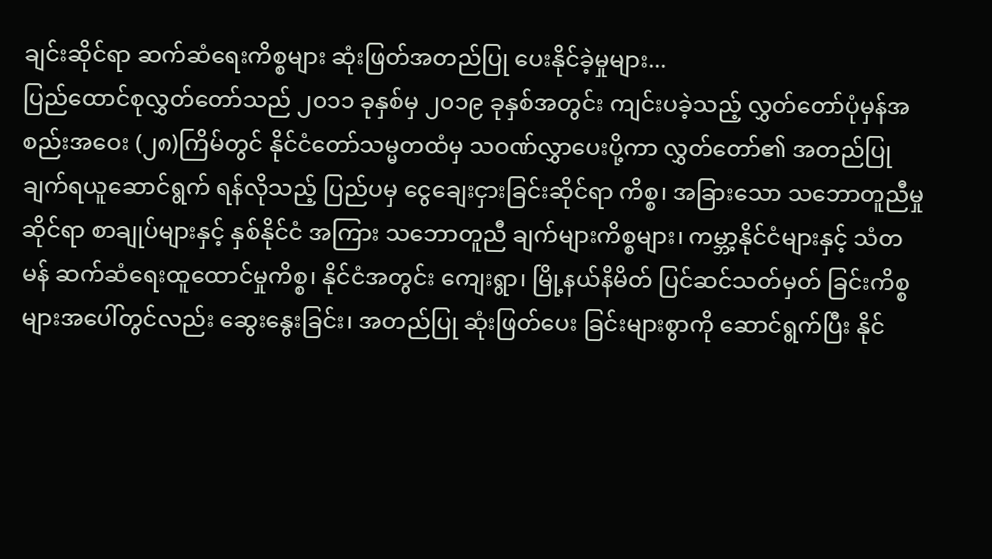ချင်းဆိုင်ရာ ဆက်ဆံရေးကိစ္စများ ဆုံးဖြတ်အတည်ပြု ပေးနိုင်ခဲ့မှုများ...
ပြည်ထောင်စုလွှတ်တော်သည် ၂၀၁၁ ခုနှစ်မှ ၂၀၁၉ ခုနှစ်အတွင်း ကျင်းပခဲ့သည့် လွှတ်တော်ပုံမှန်အစည်းအဝေး (၂၈)ကြိမ်တွင် နိုင်ငံတော်သမ္မတထံမှ သဝဏ်လွှာပေးပို့ကာ လွှတ်တော်၏ အတည်ပြုချက်ရယူဆောင်ရွက် ရန်လိုသည့် ပြည်ပမှ ငွေချေးငှားခြင်းဆိုင်ရာ ကိစ္စ၊ အခြားသော သဘောတူညီမှုဆိုင်ရာ စာချုပ်များနှင့် နှစ်နိုင်ငံ အကြား သဘောတူညီ ချက်များကိစ္စများ၊ ကမ္ဘာ့နိုင်ငံများနှင့် သံတမန် ဆက်ဆံရေးထူထောင်မှုကိစ္စ၊ နိုင်ငံအတွင်း ကျေးရွာ၊ မြို့နယ်နိမိတ် ပြင်ဆင်သတ်မှတ် ခြင်းကိစ္စများအပေါ်တွင်လည်း ဆွေးနွေးခြင်း၊ အတည်ပြု ဆုံးဖြတ်ပေး ခြင်းများစွာကို ဆောင်ရွက်ပြီး နိုင်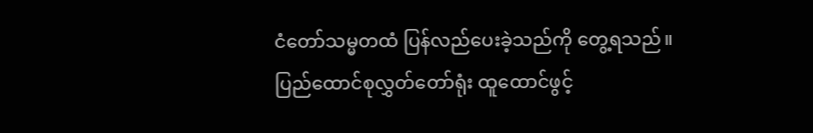ငံတော်သမ္မတထံ ပြန်လည်ပေးခဲ့သည်ကို တွေ့ရသည်။
ပြည်ထောင်စုလွှတ်တော်ရုံး ထူထောင်ဖွင့်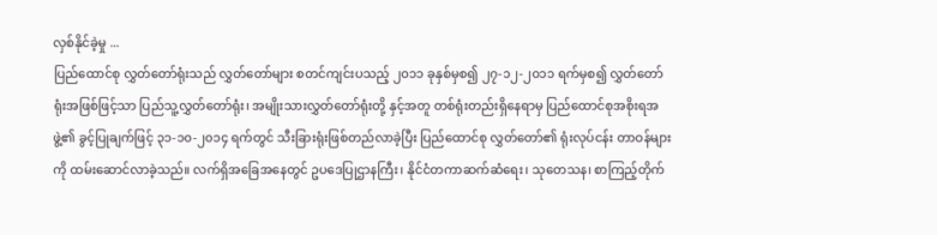လှစ်နိုင်ခဲ့မှု ...
ပြည်ထောင်စု လွှတ်တော်ရုံးသည် လွှတ်တော်များ စတင်ကျင်းပသည့် ၂၀၁၁ ခုနှစ်မှစ၍ ၂၇-၁၂-၂၀၁၁ ရက်မှစ၍ လွှတ်တော်ရုံးအဖြစ်ဖြင့်သာ ပြည်သူ့လွှတ်တော်ရုံး၊ အမျိုးသားလွှတ်တော်ရုံးတို့ နှင့်အတူ တစ်ရုံးတည်းရှိနေရာမှ ပြည်ထောင်စုအစိုးရအဖွဲ့၏ ခွင့်ပြုချက်ဖြင့် ၃၁-၁၀-၂၀၁၄ ရက်တွင် သီးခြားရုံးဖြစ်တည်လာခဲ့ပြီး ပြည်ထောင်စု လွှတ်တော်၏ ရုံးလုပ်ငန်း တာဝန်များကို ထမ်းဆောင်လာခဲ့သည်။ လက်ရှိအခြေအနေတွင် ဥပဒေပြုဌာနကြီး၊ နိုင်ငံတကာဆက်ဆံရေး၊ သုတေသန၊ စာကြည့်တိုက်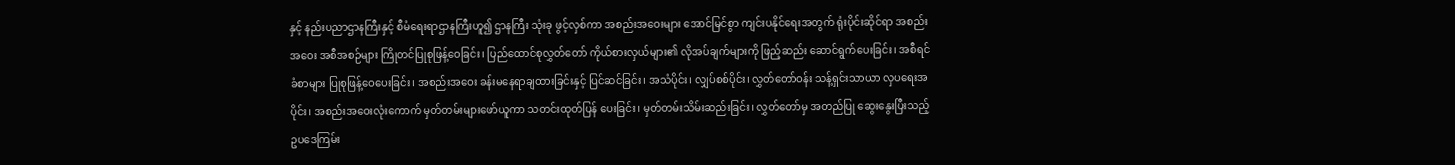နှင့် နည်းပညာဌာနကြီးနှင့် စီမံရေးရာဌာနကြီးဟူ၍ ဌာနကြီး သုံးခု ဖွင့်လှစ်ကာ အစည်းအဝေးများ အောင်မြင်စွာ ကျင်းပနိုင်ရေးအတွက် ရုံးပိုင်းဆိုင်ရာ အစည်းအဝေး အစီအစဉ်များ ကြိုတင်ပြုစုဖြန့်ဝေခြင်း၊ ပြည်ထောင်စုလွှတ်တော် ကိုယ်စားလှယ်များ၏ လိုအပ်ချက်များကို ဖြည့်ဆည်း ဆောင်ရွက်ပေးခြင်း၊ အစီရင်ခံစာများ ပြုစုဖြန့်ဝေပေးခြင်း၊ အစည်းအဝေး ခန်းမနေရာချထားခြင်းနှင့် ပြင်ဆင်ခြင်း၊ အသံပိုင်း၊ လျှပ်စစ်ပိုင်း၊ လွှတ်တော်ဝန်း သန့်ရှင်းသာယာ လှပရေးအပိုင်း၊ အစည်းအဝေးလုံးကောက် မှတ်တမ်းများဖော်ယူကာ သတင်းထုတ်ပြန် ပေးခြင်း၊ မှတ်တမ်းသိမ်းဆည်းခြင်း၊ လွှတ်တော်မှ အတည်ပြု ဆွေးနွေးပြီးသည့် ဥပဒေကြမ်း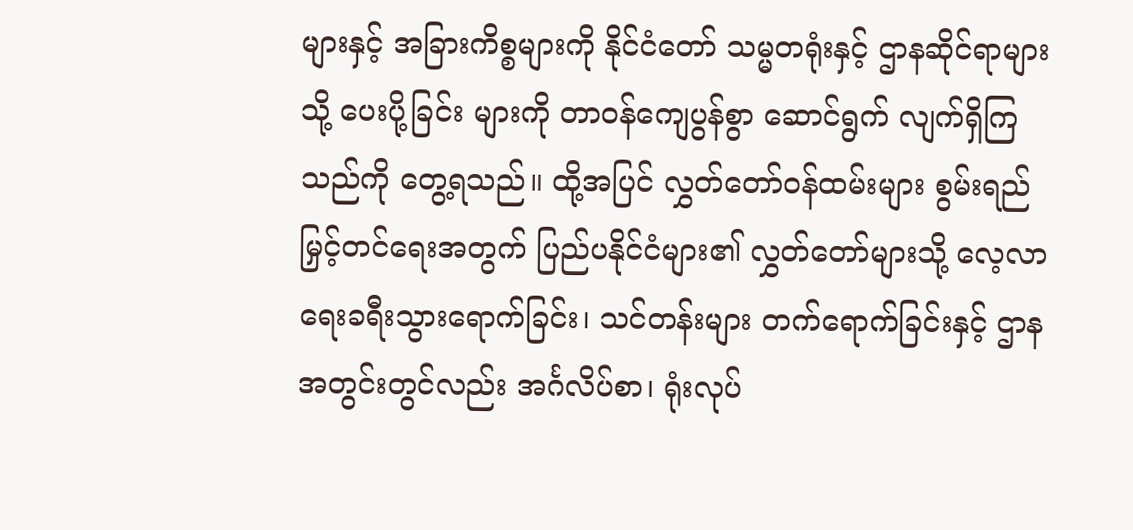များနှင့် အခြားကိစ္စများကို နိုင်ငံတော် သမ္မတရုံးနှင့် ဌာနဆိုင်ရာများသို့ ပေးပို့ခြင်း များကို တာဝန်ကျေပွန်စွာ ဆောင်ရွက် လျက်ရှိကြသည်ကို တွေ့ရသည်။ ထို့အပြင် လွှတ်တော်ဝန်ထမ်းများ စွမ်းရည်မြှင့်တင်ရေးအတွက် ပြည်ပနိုင်ငံများ၏ လွှတ်တော်များသို့ လေ့လာရေးခရီးသွားရောက်ခြင်း၊ သင်တန်းများ တက်ရောက်ခြင်းနှင့် ဌာန အတွင်းတွင်လည်း အင်္ဂလိပ်စာ၊ ရုံးလုပ်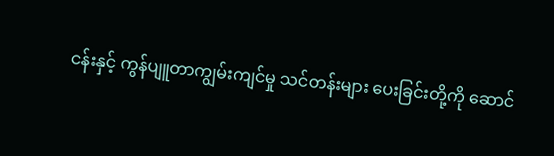ငန်းနှင့် ကွန်ပျူတာကျွမ်းကျင်မှု သင်တန်းများ ပေးခြင်းတို့ကို ဆောင်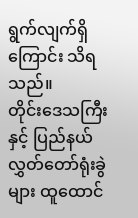ရွက်လျက်ရှိကြောင်း သိရသည်။
တိုင်းဒေသကြီးနှင့် ပြည်နယ်လွှတ်တော်ရုံးခွဲများ ထူထောင်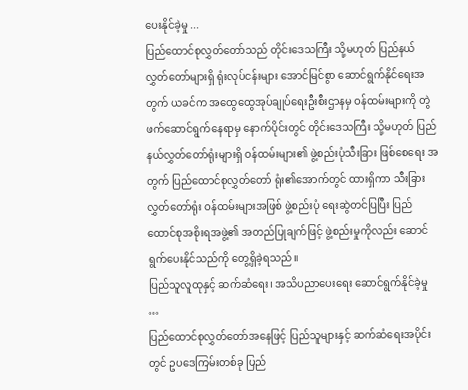ပေးနိုင်ခဲ့မှု ...
ပြည်ထောင်စုလွှတ်တော်သည် တိုင်းဒေသကြီး သို့မဟုတ် ပြည်နယ်လွှတ်တော်များရှိ ရုံးလုပ်ငန်းများ အောင်မြင်စွာ ဆောင်ရွက်နိုင်ရေးအတွက် ယခင်က အထွေထွေအုပ်ချုပ်ရေးဦးစီးဌာနမှ ဝန်ထမ်းများကို တွဲဖက်ဆောင်ရွက်နေရာမှ နောက်ပိုင်းတွင် တိုင်းဒေသကြီး သို့မဟုတ် ပြည်နယ်လွှတ်တော်ရုံးများရှိ ဝန်ထမ်းများ၏ ဖွဲ့စည်းပုံသီးခြား ဖြစ်စေရေး အတွက် ပြည်ထောင်စုလွှတ်တော် ရုံး၏အောက်တွင် ထားရှိကာ သီးခြားလွှတ်တော်ရုံး ဝန်ထမ်းများအဖြစ် ဖွဲ့စည်းပုံ ရေးဆွဲတင်ပြပြီး ပြည်ထောင်စုအစိုးရအဖွဲ့၏ အတည်ပြုချက်ဖြင့် ဖွဲ့စည်းမှုကိုလည်း ဆောင်ရွက်ပေးနိုင်သည်ကို တွေ့ရှိခဲ့ရသည်။
ပြည်သူလူထုနှင့် ဆက်ဆံရေး၊ အသိပညာပေးရေး ဆောင်ရွက်နိုင်ခဲ့မှု …
ပြည်ထောင်စုလွှတ်တော်အနေဖြင့် ပြည်သူများနှင့် ဆက်ဆံရေးအပိုင်းတွင် ဥပဒေကြမ်းတစ်ခု ပြည်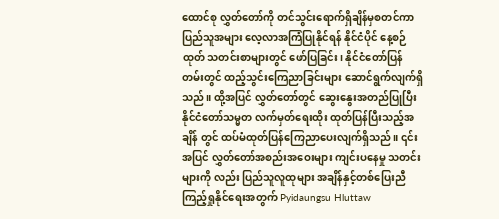ထောင်စု လွှတ်တော်ကို တင်သွင်းရောက်ရှိချိန်မှစတင်ကာ ပြည်သူအများ လေ့လာအကြံပြုနိုင်ရန် နိုင်ငံပိုင် နေ့စဉ်ထုတ် သတင်းစာများတွင် ဖော်ပြခြင်း၊ နိုင်ငံတော်ပြန်တမ်းတွင် ထည့်သွင်းကြေညာခြင်းများ ဆောင်ရွက်လျက်ရှိသည်။ ထို့အပြင် လွှတ်တော်တွင် ဆွေးနွေးအတည်ပြုပြီး နိုင်ငံတော်သမ္မတ လက်မှတ်ရေးထိုး ထုတ်ပြန်ပြီးသည့်အချိန် တွင် ထပ်မံထုတ်ပြန်ကြေညာပေးလျက်ရှိသည်။ ၎င်းအပြင် လွှတ်တော်အစည်းအဝေးများ ကျင်းပနေမှု သတင်းများကို လည်း ပြည်သူလူထုများ အချိန်နှင့်တစ်ပြေးညီ ကြည့်ရှုနိုင်ရေးအတွက် Pyidaungsu Hluttaw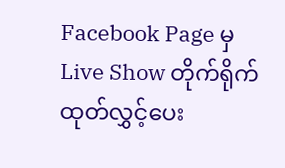Facebook Page မှ Live Show တိုက်ရိုက်ထုတ်လွှင့်ပေး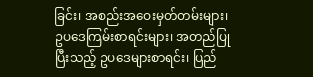ခြင်း၊ အစည်းအဝေးမှတ်တမ်းများ၊ ဥပဒေကြမ်းစာရင်းများ၊ အတည်ပြုပြီးသည့် ဥပဒေများစာရင်း၊ ပြည်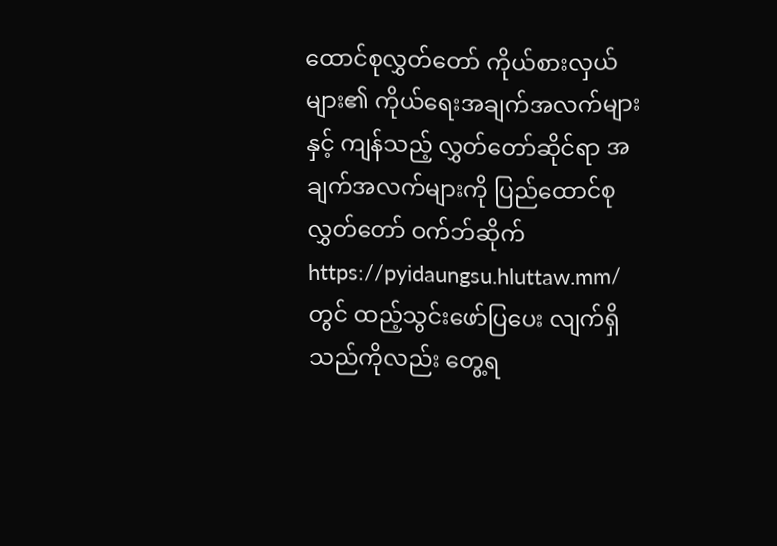ထောင်စုလွှတ်တော် ကိုယ်စားလှယ်များ၏ ကိုယ်ရေးအချက်အလက်များနှင့် ကျန်သည့် လွှတ်တော်ဆိုင်ရာ အချက်အလက်များကို ပြည်ထောင်စုလွှတ်တော် ဝက်ဘ်ဆိုက် https://pyidaungsu.hluttaw.mm/ တွင် ထည့်သွင်းဖော်ပြပေး လျက်ရှိသည်ကိုလည်း တွေ့ရ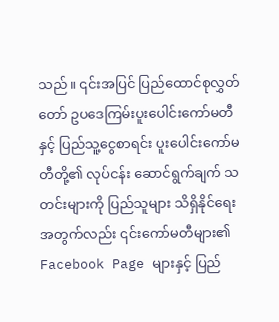သည်။ ၎င်းအပြင် ပြည်ထောင်စုလွှတ်တော် ဥပဒေကြမ်းပူးပေါင်းကော်မတီနှင့် ပြည်သူ့ငွေစာရင်း ပူးပေါင်းကော်မတီတို့၏ လုပ်ငန်း ဆောင်ရွက်ချက် သတင်းများကို ပြည်သူများ သိရှိနိုင်ရေးအတွက်လည်း ၎င်းကော်မတီများ၏ Facebook Page များနှင့် ပြည်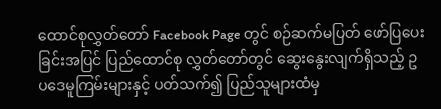ထောင်စုလွှတ်တော် Facebook Page တွင် စဉ်ဆက်မပြတ် ဖော်ပြပေးခြင်းအပြင် ပြည်ထောင်စု လွှတ်တော်တွင် ဆွေးနွေးလျက်ရှိသည့် ဥပဒေမူကြမ်းများနှင့် ပတ်သက်၍ ပြည်သူများထံမှ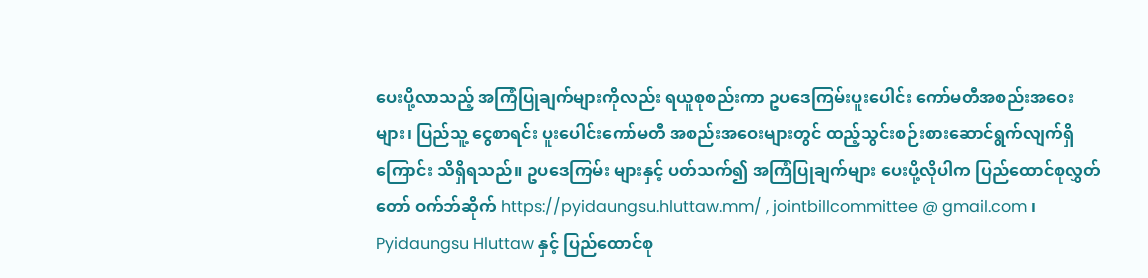ပေးပို့လာသည့် အကြံပြုချက်များကိုလည်း ရယူစုစည်းကာ ဥပဒေကြမ်းပူးပေါင်း ကော်မတီအစည်းအဝေးများ၊ ပြည်သူ့ ငွေစာရင်း ပူးပေါင်းကော်မတီ အစည်းအဝေးများတွင် ထည့်သွင်းစဉ်းစားဆောင်ရွက်လျက်ရှိကြောင်း သိရှိရသည်။ ဥပဒေကြမ်း များနှင့် ပတ်သက်၍ အကြံပြုချက်များ ပေးပို့လိုပါက ပြည်ထောင်စုလွှတ်တော် ဝက်ဘ်ဆိုက် https://pyidaungsu.hluttaw.mm/ , jointbillcommittee @ gmail.com ၊ Pyidaungsu Hluttaw နှင့် ပြည်ထောင်စု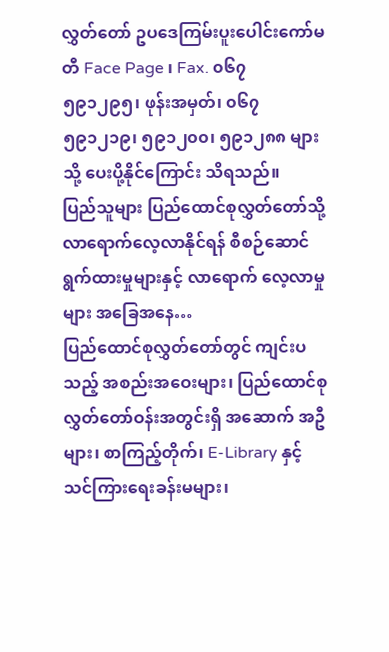လွှတ်တော် ဥပဒေကြမ်းပူးပေါင်းကော်မတီ Face Page ၊ Fax. ၀၆၇ ၅၉၁၂၉၅၊ ဖုန်းအမှတ်၊ ၀၆၇ ၅၉၁၂၁၉၊ ၅၉၁၂၀၀၊ ၅၉၁၂၈၈ များသို့ ပေးပို့နိုင်ကြောင်း သိရသည်။
ပြည်သူများ ပြည်ထောင်စုလွှတ်တော်သို့ လာရောက်လေ့လာနိုင်ရန် စီစဉ်ဆောင်ရွက်ထားမှုများနှင့် လာရောက် လေ့လာမှုများ အခြေအနေ…
ပြည်ထောင်စုလွှတ်တော်တွင် ကျင်းပသည့် အစည်းအဝေးများ၊ ပြည်ထောင်စုလွှတ်တော်ဝန်းအတွင်းရှိ အဆောက် အဦများ၊ စာကြည့်တိုက်၊ E-Library နှင့် သင်ကြားရေးခန်းမများ၊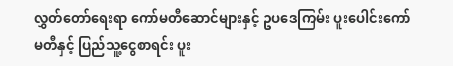လွှတ်တော်ရေးရာ ကော်မတီဆောင်များနှင့် ဥပဒေကြမ်း ပူးပေါင်းကော်မတီနှင့် ပြည်သူ့ငွေစာရင်း ပူး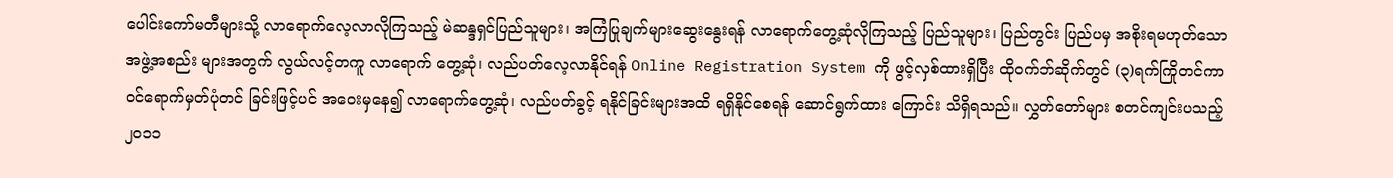ပေါင်းကော်မတီများသို့ လာရောက်လေ့လာလိုကြသည့် မဲဆန္ဒရှင်ပြည်သူများ၊ အကြံပြုချက်များဆွေးနွေးရန် လာရောက်တွေ့ဆုံလိုကြသည့် ပြည်သူများ၊ ပြည်တွင်း ပြည်ပမှ အစိုးရမဟုတ်သော အဖွဲ့အစည်း များအတွက် လွယ်လင့်တကူ လာရောက် တွေ့ဆုံ၊ လည်ပတ်လေ့လာနိုင်ရန် Online Registration System ကို ဖွင့်လှစ်ထားရှိပြီး ထိုဝက်ဘ်ဆိုက်တွင် (၃)ရက်ကြိုတင်ကာ ဝင်ရောက်မှတ်ပုံတင် ခြင်းဖြင့်ပင် အဝေးမှနေ၍ လာရောက်တွေ့ဆုံ၊ လည်ပတ်ခွင့် ရနိုင်ခြင်းများအထိ ရရှိနိုင်စေရန် ဆောင်ရွက်ထား ကြောင်း သိရှိရသည်။ လွှတ်တော်များ စတင်ကျင်းပသည့် ၂၀၁၁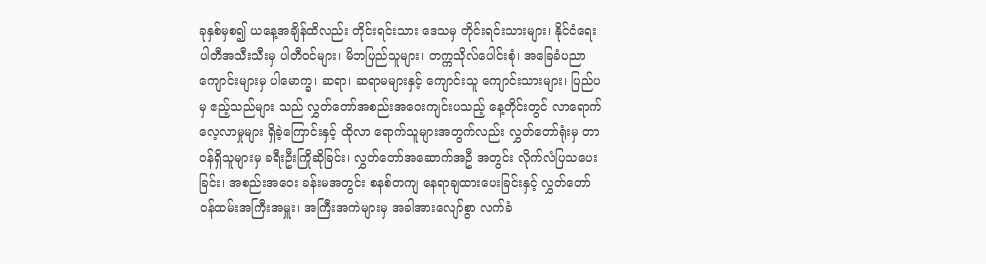ခုနှစ်မှစ၍ ယနေ့အချိန်ထိလည်း တိုင်းရင်းသား ဒေသမှ တိုင်းရင်းသားများ၊ နိုင်ငံရေးပါတီအသီးသီးမှ ပါတီဝင်များ၊ မိဘပြည်သူများ၊ တက္ကသိုလ်ပေါင်းစုံ၊ အခြေခံပညာကျောင်းများမှ ပါမောက္ခ၊ ဆရာ၊ ဆရာမများနှင့် ကျောင်းသူ ကျောင်းသားများ၊ ပြည်ပမှ ဧည့်သည်များ သည် လွှတ်တော်အစည်းအဝေးကျင်းပသည့် နေ့တိုင်းတွင် လာရောက်လေ့လာမှုများ ရှိခဲ့ကြောင်းနှင့် ထိုလာ ရောက်သူများအတွက်လည်း လွှတ်တော်ရုံးမှ တာဝန်ရှိသူများမှ ခရီးဦးကြိုဆိုခြင်း၊ လွှတ်တော်အဆောက်အဦ အတွင်း လိုက်လံပြသပေးခြင်း၊ အစည်းအဝေး ခန်းမအတွင်း စနစ်တကျ နေရာချထားပေးခြင်းနှင့် လွှတ်တော်ဝန်ထမ်းအကြီးအမှူး၊ အကြီးအကဲများမှ အခါအားလျော်စွာ လက်ခံ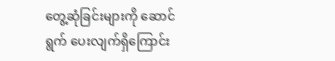တွေ့ဆုံခြင်းများကို ဆောင်ရွက် ပေးလျက်ရှိကြောင်း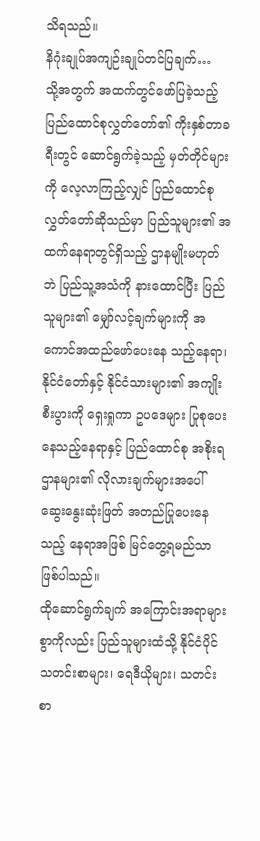သိရသည်။
နိဂုံးချုပ်အကျဉ်းချုပ်တင်ပြချက်…
သို့အတွက် အထက်တွင်ဖော်ပြခဲ့သည့် ပြည်ထောင်စုလွှတ်တော်၏ ကိုးနှစ်တာခရီးတွင် ဆောင်ရွက်ခဲ့သည့် မှတ်တိုင်များကို လေ့လာကြည့်လျှင် ပြည်ထောင်စုလွှတ်တော်ဆိုသည်မှာ ပြည်သူများ၏ အထက်နေရာတွင်ရှိသည့် ဌာနမျိုးမဟုတ်ဘဲ ပြည်သူ့အသံကို နားထောင်ပြီး ပြည်သူများ၏ မျှော်လင့်ချက်များကို အကောင်အထည်ဖော်ပေးနေ သည့်နေရာ၊ နိုင်ငံတော်နှင့် နိုင်ငံသားများ၏ အကျိုးစီးပွားကို ရှေးရှုကာ ဥပဒေများ ပြုစုပေးနေသည့်နေရာနှင့် ပြည်ထောင်စု အစိုးရဌာနများ၏ လိုလားချက်များအပေါ် ဆွေးနွေးဆုံးဖြတ် အတည်ပြုပေးနေသည့် နေရာအဖြစ် မြင်တွေ့ရမည်သာ ဖြစ်ပါသည်။
ထိုဆောင်ရွက်ချက် အကြောင်းအရာများစွာကိုလည်း ပြည်သူများထံသို့ နိုင်ငံပိုင်သတင်းစာများ၊ ရေဒီယိုများ၊ သတင်းစာ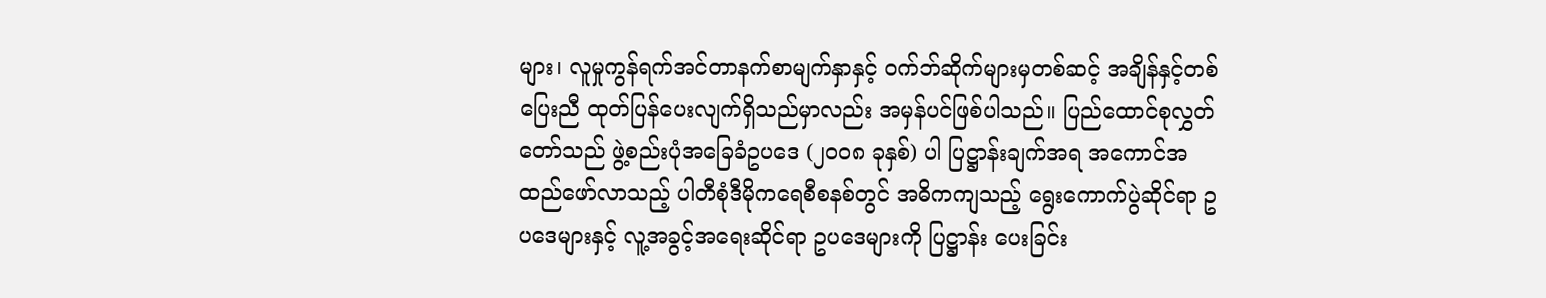များ၊ လူမှုကွန်ရက်အင်တာနက်စာမျက်နှာနှင့် ဝက်ဘ်ဆိုက်များမှတစ်ဆင့် အချိန်နှင့်တစ်ပြေးညီ ထုတ်ပြန်ပေးလျက်ရှိသည်မှာလည်း အမှန်ပင်ဖြစ်ပါသည်။ ပြည်ထောင်စုလွှတ်တော်သည် ဖွဲ့စည်းပုံအခြေခံဥပဒေ (၂၀၀၈ ခုနှစ်) ပါ ပြဋ္ဌာန်းချက်အရ အကောင်အထည်ဖော်လာသည့် ပါတီစုံဒီမိုကရေစီစနစ်တွင် အဓိကကျသည့် ရွေးကောက်ပွဲဆိုင်ရာ ဥပဒေများနှင့် လူ့အခွင့်အရေးဆိုင်ရာ ဥပဒေများကို ပြဋ္ဌာန်း ပေးခြင်း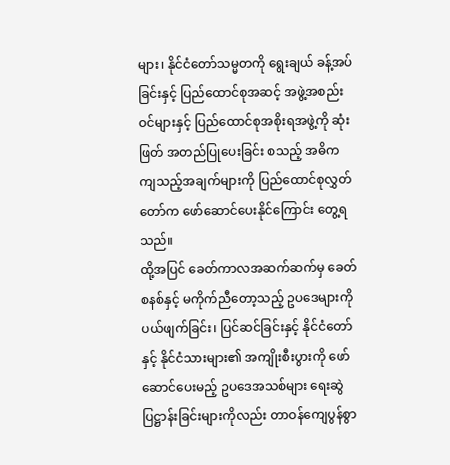များ၊ နိုင်ငံတော်သမ္မတကို ရွေးချယ် ခန့်အပ်ခြင်းနှင့် ပြည်ထောင်စုအဆင့် အဖွဲ့အစည်းဝင်များနှင့် ပြည်ထောင်စုအစိုးရအဖွဲ့ကို ဆုံးဖြတ် အတည်ပြုပေးခြင်း စသည့် အဓိကကျသည့်အချက်များကို ပြည်ထောင်စုလွှတ်တော်က ဖော်ဆောင်ပေးနိုင်ကြောင်း တွေ့ရသည်။
ထို့အပြင် ခေတ်ကာလအဆက်ဆက်မှ ခေတ်စနစ်နှင့် မကိုက်ညီတော့သည့် ဥပဒေများကို ပယ်ဖျက်ခြင်း၊ ပြင်ဆင်ခြင်းနှင့် နိုင်ငံတော်နှင့် နိုင်ငံသားများ၏ အကျိုးစီးပွားကို ဖော်ဆောင်ပေးမည့် ဥပဒေအသစ်များ ရေးဆွဲ ပြဋ္ဌာန်းခြင်းများကိုလည်း တာဝန်ကျေပွန်စွာ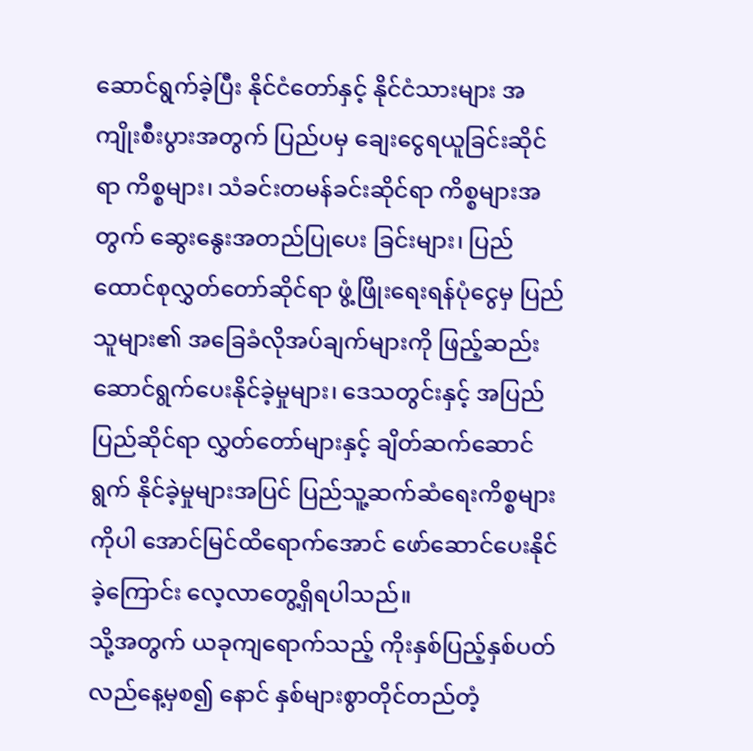ဆောင်ရွက်ခဲ့ပြီး နိုင်ငံတော်နှင့် နိုင်ငံသားများ အကျိုးစီးပွားအတွက် ပြည်ပမှ ချေးငွေရယူခြင်းဆိုင်ရာ ကိစ္စများ၊ သံခင်းတမန်ခင်းဆိုင်ရာ ကိစ္စများအတွက် ဆွေးနွေးအတည်ပြုပေး ခြင်းများ၊ ပြည်ထောင်စုလွှတ်တော်ဆိုင်ရာ ဖွံ့ဖြိုးရေးရန်ပုံငွေမှ ပြည်သူများ၏ အခြေခံလိုအပ်ချက်များကို ဖြည့်ဆည်း ဆောင်ရွက်ပေးနိုင်ခဲ့မှုများ၊ ဒေသတွင်းနှင့် အပြည်ပြည်ဆိုင်ရာ လွှတ်တော်များနှင့် ချိတ်ဆက်ဆောင်ရွက် နိုင်ခဲ့မှုများအပြင် ပြည်သူ့ဆက်ဆံရေးကိစ္စများကိုပါ အောင်မြင်ထိရောက်အောင် ဖော်ဆောင်ပေးနိုင်ခဲ့ကြောင်း လေ့လာတွေ့ရှိရပါသည်။
သို့အတွက် ယခုကျရောက်သည့် ကိုးနှစ်ပြည့်နှစ်ပတ်လည်နေ့မှစ၍ နောင် နှစ်များစွာတိုင်တည်တံ့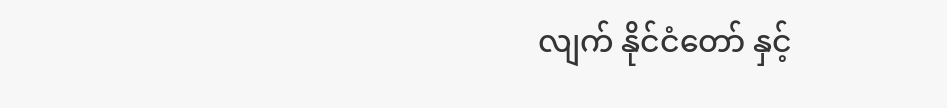လျက် နိုင်ငံတော် နှင့်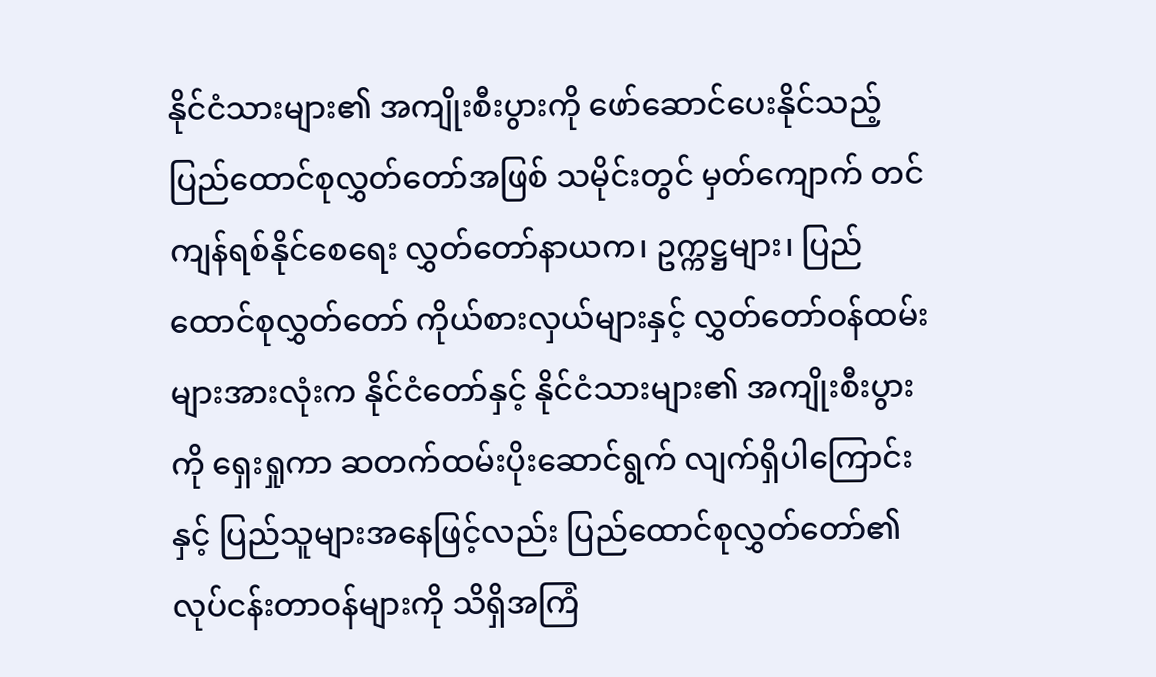နိုင်ငံသားများ၏ အကျိုးစီးပွားကို ဖော်ဆောင်ပေးနိုင်သည့် ပြည်ထောင်စုလွှတ်တော်အဖြစ် သမိုင်းတွင် မှတ်ကျောက် တင်ကျန်ရစ်နိုင်စေရေး လွှတ်တော်နာယက၊ ဥက္ကဋ္ဌများ၊ ပြည်ထောင်စုလွှတ်တော် ကိုယ်စားလှယ်များနှင့် လွှတ်တော်ဝန်ထမ်းများအားလုံးက နိုင်ငံတော်နှင့် နိုင်ငံသားများ၏ အကျိုးစီးပွားကို ရှေးရှုကာ ဆတက်ထမ်းပိုးဆောင်ရွက် လျက်ရှိပါကြောင်းနှင့် ပြည်သူများအနေဖြင့်လည်း ပြည်ထောင်စုလွှတ်တော်၏ လုပ်ငန်းတာဝန်များကို သိရှိအကြံ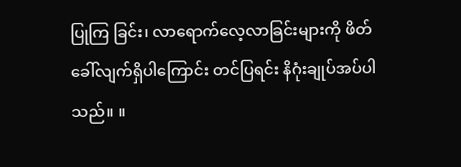ပြုကြ ခြင်း၊ လာရောက်လေ့လာခြင်းများကို ဖိတ်ခေါ်လျက်ရှိပါကြောင်း တင်ပြရင်း နိဂုံးချုပ်အပ်ပါသည်။ ။